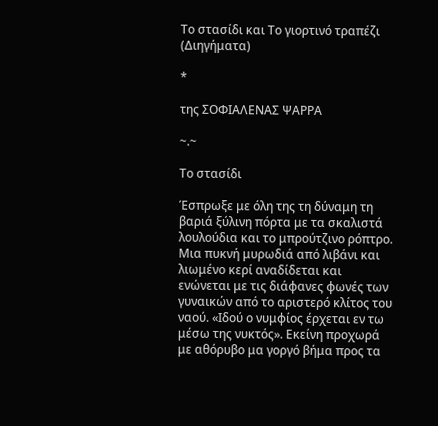Το στασίδι και Το γιορτινό τραπέζι (Διηγήματα)

*

της ΣΟΦΙΑΛΕΝΑΣ ΨΑΡΡΑ

~.~

Το στασίδι

Έσπρωξε με όλη της τη δύναμη τη βαριά ξύλινη πόρτα με τα σκαλιστά λουλούδια και το μπρούτζινο ρόπτρο. Μια πυκνή μυρωδιά από λιβάνι και λιωμένο κερί αναδίδεται και ενώνεται με τις διάφανες φωνές των γυναικών από το αριστερό κλίτος του ναού. «Ιδού ο νυμφίος έρχεται εν τω μέσω της νυκτός». Εκείνη προχωρά με αθόρυβο μα γοργό βήμα προς τα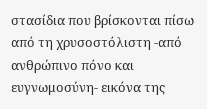στασίδια που βρίσκονται πίσω από τη χρυσοστόλιστη -από ανθρώπινο πόνο και ευγνωμοσύνη- εικόνα της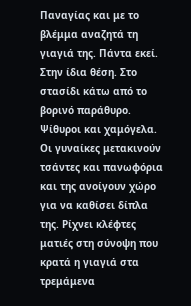Παναγίας και με το βλέμμα αναζητά τη γιαγιά της. Πάντα εκεί. Στην ίδια θέση. Στο στασίδι κάτω από το βορινό παράθυρο. Ψίθυροι και χαμόγελα. Οι γυναίκες μετακινούν τσάντες και πανωφόρια και της ανοίγουν χώρο για να καθίσει δίπλα της. Ρίχνει κλέφτες ματιές στη σύνοψη που κρατά η γιαγιά στα τρεμάμενα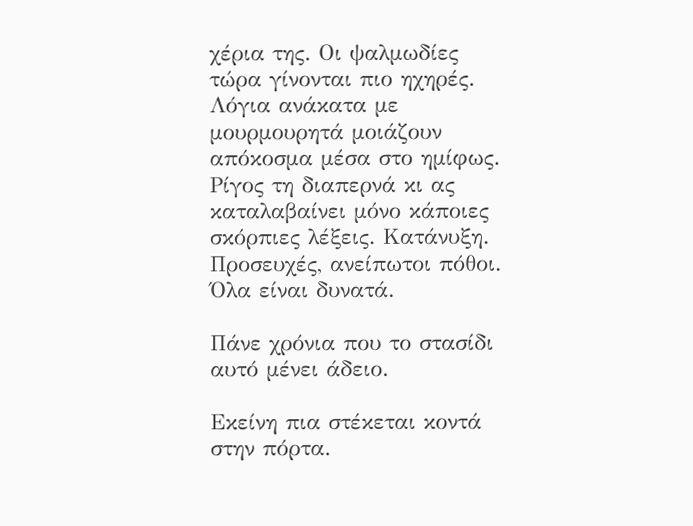χέρια της. Οι ψαλμωδίες τώρα γίνονται πιο ηχηρές. Λόγια ανάκατα με μουρμουρητά μοιάζουν απόκοσμα μέσα στο ημίφως. Ρίγος τη διαπερνά κι ας καταλαβαίνει μόνο κάποιες σκόρπιες λέξεις. Κατάνυξη. Προσευχές, ανείπωτοι πόθοι. Όλα είναι δυνατά.

Πάνε χρόνια που το στασίδι αυτό μένει άδειο.

Εκείνη πια στέκεται κοντά στην πόρτα.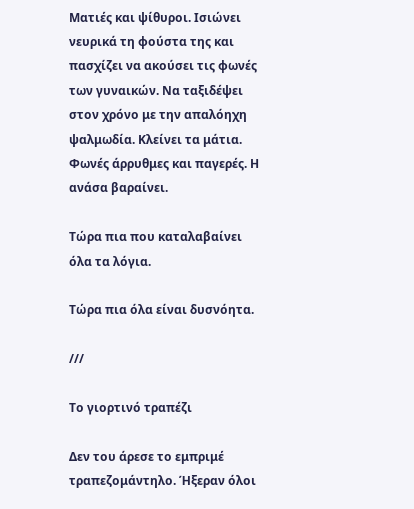Ματιές και ψίθυροι. Ισιώνει νευρικά τη φούστα της και πασχίζει να ακούσει τις φωνές των γυναικών. Να ταξιδέψει στον χρόνο με την απαλόηχη ψαλμωδία. Κλείνει τα μάτια. Φωνές άρρυθμες και παγερές. Η ανάσα βαραίνει.

Τώρα πια που καταλαβαίνει όλα τα λόγια.

Τώρα πια όλα είναι δυσνόητα.

///

Το γιορτινό τραπέζι

Δεν του άρεσε το εμπριμέ τραπεζομάντηλο. Ήξεραν όλοι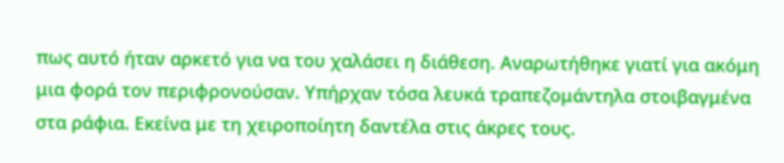πως αυτό ήταν αρκετό για να του χαλάσει η διάθεση. Αναρωτήθηκε γιατί για ακόμη μια φορά τον περιφρονούσαν. Υπήρχαν τόσα λευκά τραπεζομάντηλα στοιβαγμένα στα ράφια. Εκείνα με τη χειροποίητη δαντέλα στις άκρες τους.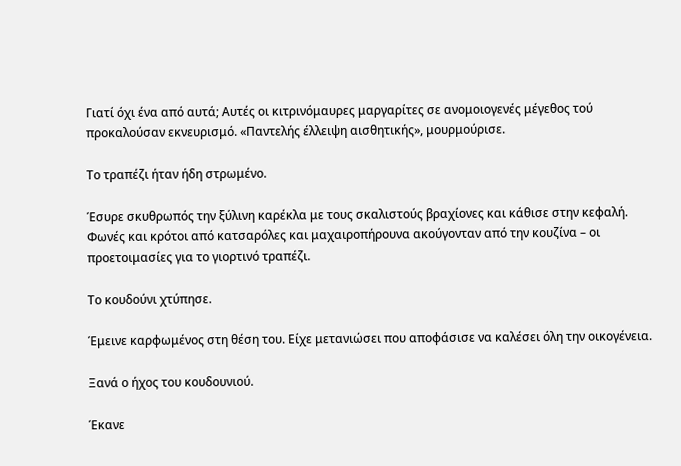Γιατί όχι ένα από αυτά; Αυτές οι κιτρινόμαυρες μαργαρίτες σε ανομοιογενές μέγεθος τού προκαλούσαν εκνευρισμό. «Παντελής έλλειψη αισθητικής», μουρμούρισε.

Το τραπέζι ήταν ήδη στρωμένο.

Έσυρε σκυθρωπός την ξύλινη καρέκλα με τους σκαλιστούς βραχίονες και κάθισε στην κεφαλή. Φωνές και κρότοι από κατσαρόλες και μαχαιροπήρουνα ακούγονταν από την κουζίνα – οι προετοιμασίες για το γιορτινό τραπέζι.

Το κουδούνι χτύπησε.

Έμεινε καρφωμένος στη θέση του. Είχε μετανιώσει που αποφάσισε να καλέσει όλη την οικογένεια.

Ξανά ο ήχος του κουδουνιού.

Έκανε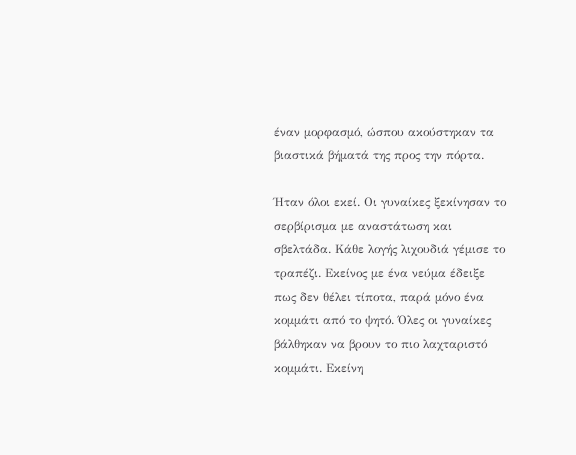έναν μορφασμό, ώσπου ακούστηκαν τα βιαστικά βήματά της προς την πόρτα.

Ήταν όλοι εκεί. Οι γυναίκες ξεκίνησαν το σερβίρισμα με αναστάτωση και σβελτάδα. Κάθε λογής λιχουδιά γέμισε το τραπέζι. Εκείνος με ένα νεύμα έδειξε πως δεν θέλει τίποτα, παρά μόνο ένα κομμάτι από το ψητό. Όλες οι γυναίκες βάλθηκαν να βρουν το πιο λαχταριστό κομμάτι. Εκείνη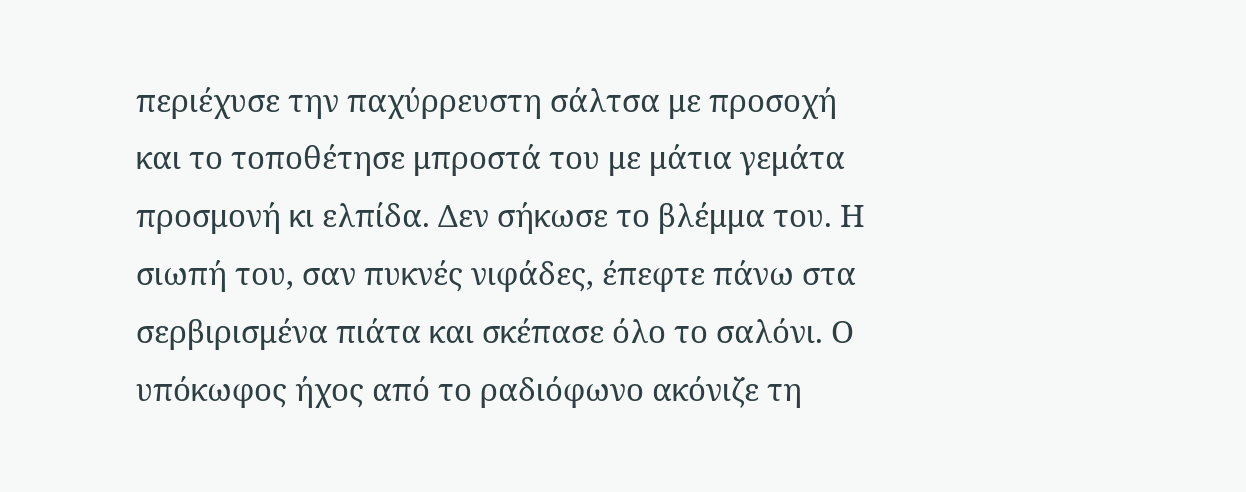περιέχυσε την παχύρρευστη σάλτσα με προσοχή και το τοποθέτησε μπροστά του με μάτια γεμάτα προσμονή κι ελπίδα. Δεν σήκωσε το βλέμμα του. Η σιωπή του, σαν πυκνές νιφάδες, έπεφτε πάνω στα σερβιρισμένα πιάτα και σκέπασε όλο το σαλόνι. Ο υπόκωφος ήχος από το ραδιόφωνο ακόνιζε τη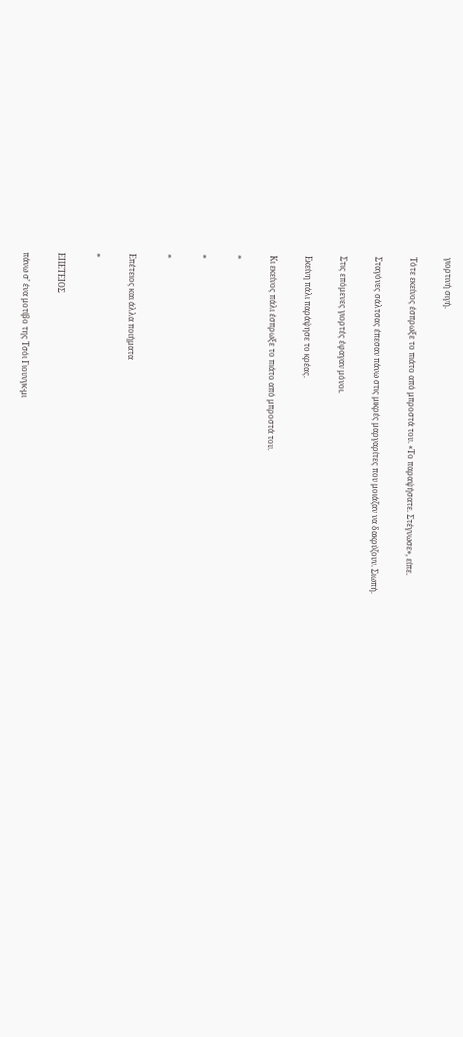γιορτινή σιγή.

Τότε εκείνος έσπρωξε το πιάτο από μπροστά του. «Το παραψήσατε. Στέγνωσε», είπε.

Σταγόνες σάλτσας έπεσαν πάνω στις μικρές μαργαρίτες που μοιάζαν να δακρύζουν. Σιωπή.

Στις επόμενες γιορτές έφαγαν μόνοι.

Εκείνη πάλι παράψησε το κρέας.

Κι εκείνος πάλι έσπρωξε το πιάτο από μπροστά του.

*

*

*

Επέτειος και άλλα ποιήματα

*

ΕΠΕΤΕΙΟΣ

πάνω σ’ ένα μοτίβο της Τσόι Γιουνγκ-μι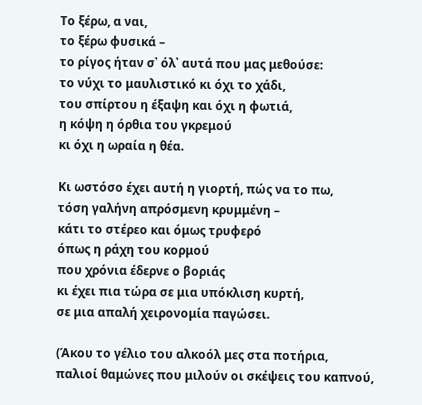Το ξέρω, α ναι,
το ξέρω φυσικά –
το ρίγος ήταν σ᾽ όλ᾽ αυτά που μας μεθούσε:
το νύχι το μαυλιστικό κι όχι το χάδι,
του σπίρτου η έξαψη και όχι η φωτιά,
η κόψη η όρθια του γκρεμού
κι όχι η ωραία η θέα.

Κι ωστόσο έχει αυτή η γιορτή, πώς να το πω,
τόση γαλήνη απρόσμενη κρυμμένη –
κάτι το στέρεο και όμως τρυφερό
όπως η ράχη του κορμού
που χρόνια έδερνε ο βοριάς
κι έχει πια τώρα σε μια υπόκλιση κυρτή,
σε μια απαλή χειρονομία παγώσει.

(Άκου το γέλιο του αλκοόλ μες στα ποτήρια,
παλιοί θαμώνες που μιλούν οι σκέψεις του καπνού,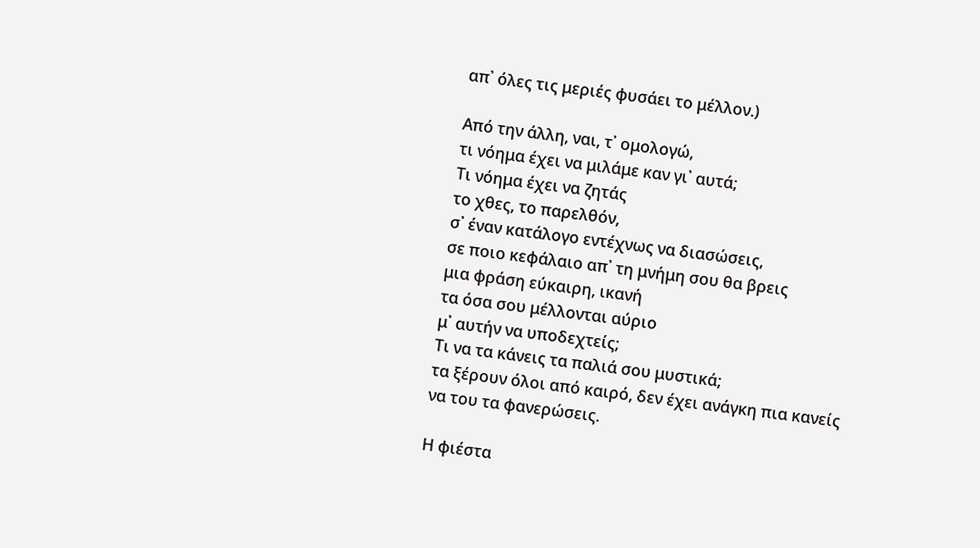απ᾽ όλες τις μεριές φυσάει το μέλλον.)

Από την άλλη, ναι, τ᾽ ομολογώ,
τι νόημα έχει να μιλάμε καν γι᾽ αυτά;
Τι νόημα έχει να ζητάς
το χθες, το παρελθόν,
σ᾽ έναν κατάλογο εντέχνως να διασώσεις,
σε ποιο κεφάλαιο απ᾽ τη μνήμη σου θα βρεις
μια φράση εύκαιρη, ικανή
τα όσα σου μέλλονται αύριο
μ᾽ αυτήν να υποδεχτείς;
Τι να τα κάνεις τα παλιά σου μυστικά;
τα ξέρουν όλοι από καιρό, δεν έχει ανάγκη πια κανείς
να του τα φανερώσεις.

Η φιέστα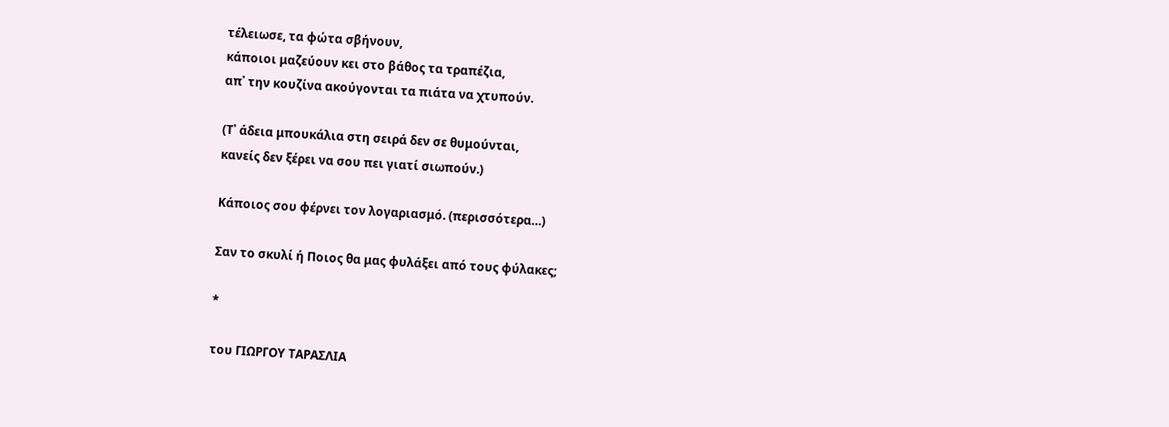τέλειωσε, τα φώτα σβήνουν,
κάποιοι μαζεύουν κει στο βάθος τα τραπέζια,
απ᾽ την κουζίνα ακούγονται τα πιάτα να χτυπούν.

(Τ᾽ άδεια μπουκάλια στη σειρά δεν σε θυμούνται,
κανείς δεν ξέρει να σου πει γιατί σιωπούν.)

Κάποιος σου φέρνει τον λογαριασμό. (περισσότερα…)

Σαν το σκυλί ή Ποιος θα μας φυλάξει από τους φύλακες;

*

του ΓΙΩΡΓΟΥ ΤΑΡΑΣΛΙΑ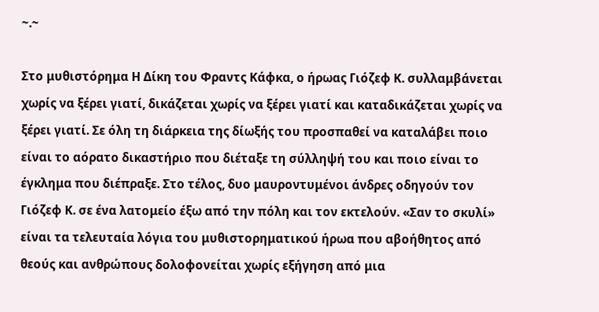~.~

Στο μυθιστόρημα Η Δίκη του Φραντς Κάφκα, ο ήρωας Γιόζεφ Κ. συλλαμβάνεται χωρίς να ξέρει γιατί, δικάζεται χωρίς να ξέρει γιατί και καταδικάζεται χωρίς να ξέρει γιατί. Σε όλη τη διάρκεια της δίωξής του προσπαθεί να καταλάβει ποιο είναι το αόρατο δικαστήριο που διέταξε τη σύλληψή του και ποιο είναι το έγκλημα που διέπραξε. Στο τέλος, δυο μαυροντυμένοι άνδρες οδηγούν τον Γιόζεφ Κ. σε ένα λατομείο έξω από την πόλη και τον εκτελούν. «Σαν το σκυλί» είναι τα τελευταία λόγια του μυθιστορηματικού ήρωα που αβοήθητος από θεούς και ανθρώπους δολοφονείται χωρίς εξήγηση από μια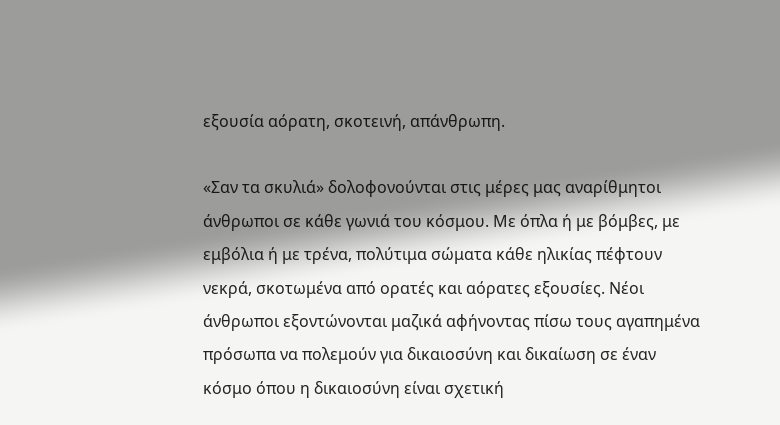εξουσία αόρατη, σκοτεινή, απάνθρωπη.

«Σαν τα σκυλιά» δολοφονούνται στις μέρες μας αναρίθμητοι άνθρωποι σε κάθε γωνιά του κόσμου. Με όπλα ή με βόμβες, με εμβόλια ή με τρένα, πολύτιμα σώματα κάθε ηλικίας πέφτουν νεκρά, σκοτωμένα από ορατές και αόρατες εξουσίες. Νέοι άνθρωποι εξοντώνονται μαζικά αφήνοντας πίσω τους αγαπημένα πρόσωπα να πολεμούν για δικαιοσύνη και δικαίωση σε έναν κόσμο όπου η δικαιοσύνη είναι σχετική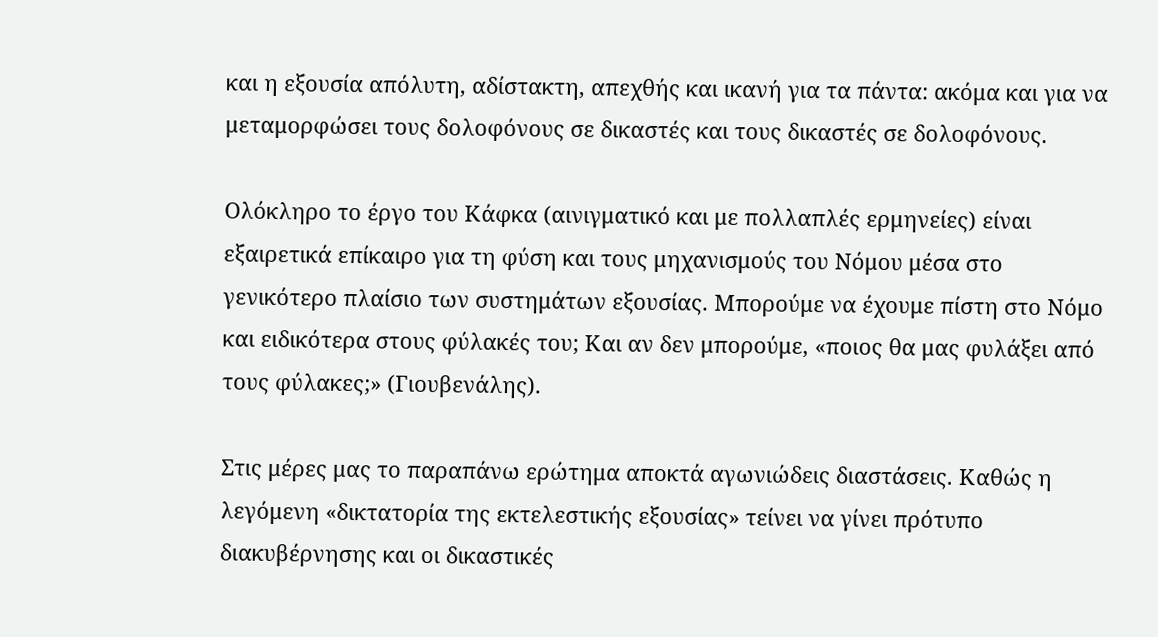και η εξουσία απόλυτη, αδίστακτη, απεχθής και ικανή για τα πάντα: ακόμα και για να μεταμορφώσει τους δολοφόνους σε δικαστές και τους δικαστές σε δολοφόνους.

Ολόκληρο το έργο του Κάφκα (αινιγματικό και με πολλαπλές ερμηνείες) είναι εξαιρετικά επίκαιρο για τη φύση και τους μηχανισμούς του Νόμου μέσα στο γενικότερο πλαίσιο των συστημάτων εξουσίας. Μπορούμε να έχουμε πίστη στο Νόμο και ειδικότερα στους φύλακές του; Και αν δεν μπορούμε, «ποιος θα μας φυλάξει από τους φύλακες;» (Γιουβενάλης).

Στις μέρες μας το παραπάνω ερώτημα αποκτά αγωνιώδεις διαστάσεις. Καθώς η λεγόμενη «δικτατορία της εκτελεστικής εξουσίας» τείνει να γίνει πρότυπο διακυβέρνησης και οι δικαστικές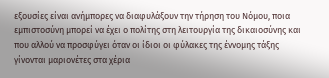εξουσίες είναι ανήμπορες να διαφυλάξουν την τήρηση του Νόμου, ποια εμπιστοσύνη μπορεί να έχει ο πολίτης στη λειτουργία της δικαιοσύνης και που αλλού να προσφύγει όταν οι ίδιοι οι φύλακες της έννομης τάξης γίνονται μαριονέτες στα χέρια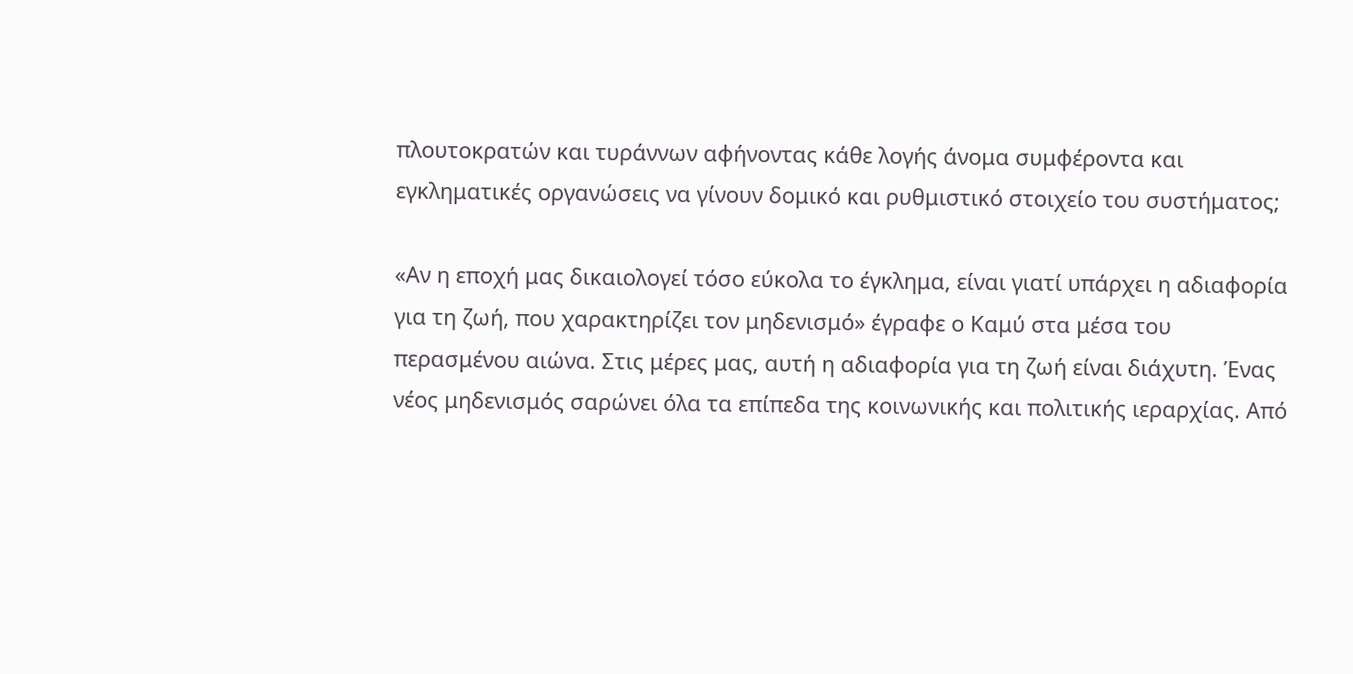πλουτοκρατών και τυράννων αφήνοντας κάθε λογής άνομα συμφέροντα και εγκληματικές οργανώσεις να γίνουν δομικό και ρυθμιστικό στοιχείο του συστήματος;

«Αν η εποχή μας δικαιολογεί τόσο εύκολα το έγκλημα, είναι γιατί υπάρχει η αδιαφορία για τη ζωή, που χαρακτηρίζει τον μηδενισμό» έγραφε ο Καμύ στα μέσα του περασμένου αιώνα. Στις μέρες μας, αυτή η αδιαφορία για τη ζωή είναι διάχυτη. Ένας νέος μηδενισμός σαρώνει όλα τα επίπεδα της κοινωνικής και πολιτικής ιεραρχίας. Από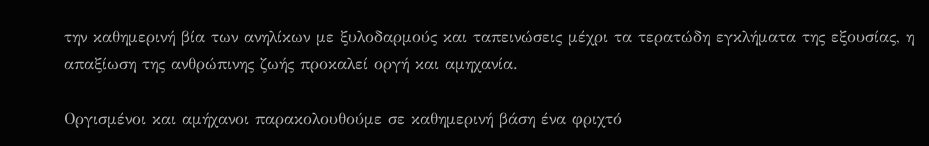την καθημερινή βία των ανηλίκων με ξυλοδαρμούς και ταπεινώσεις μέχρι τα τερατώδη εγκλήματα της εξουσίας, η απαξίωση της ανθρώπινης ζωής προκαλεί οργή και αμηχανία.

Οργισμένοι και αμήχανοι παρακολουθούμε σε καθημερινή βάση ένα φριχτό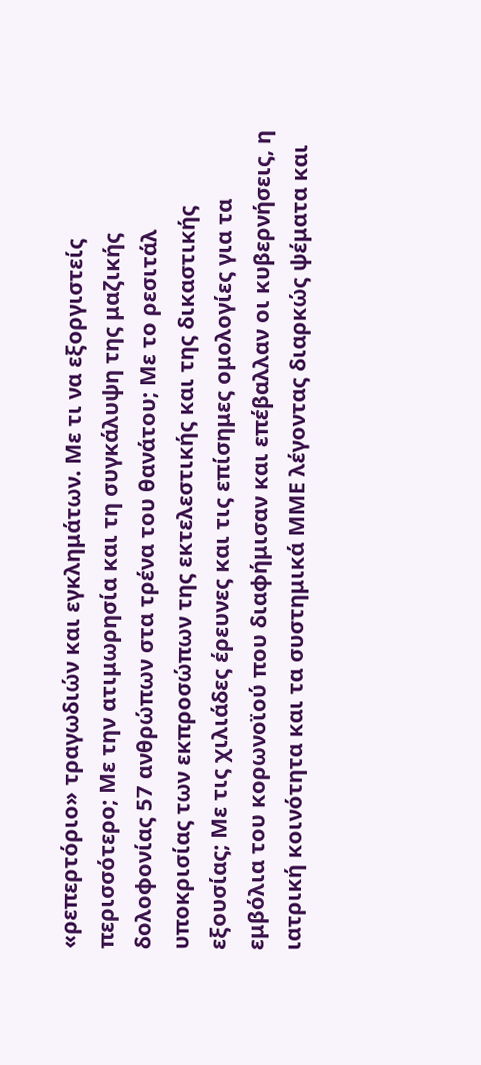«ρεπερτόριο» τραγωδιών και εγκλημάτων. Με τι να εξοργιστείς περισσότερο; Με την ατιμωρησία και τη συγκάλυψη της μαζικής δολοφονίας 57 ανθρώπων στα τρένα του θανάτου; Με το ρεσιτάλ υποκρισίας των εκπροσώπων της εκτελεστικής και της δικαστικής εξουσίας; Με τις χιλιάδες έρευνες και τις επίσημες ομολογίες για τα εμβόλια του κορωνοϊού που διαφήμισαν και επέβαλλαν οι κυβερνήσεις, η ιατρική κοινότητα και τα συστημικά ΜΜΕ λέγοντας διαρκώς ψέματα και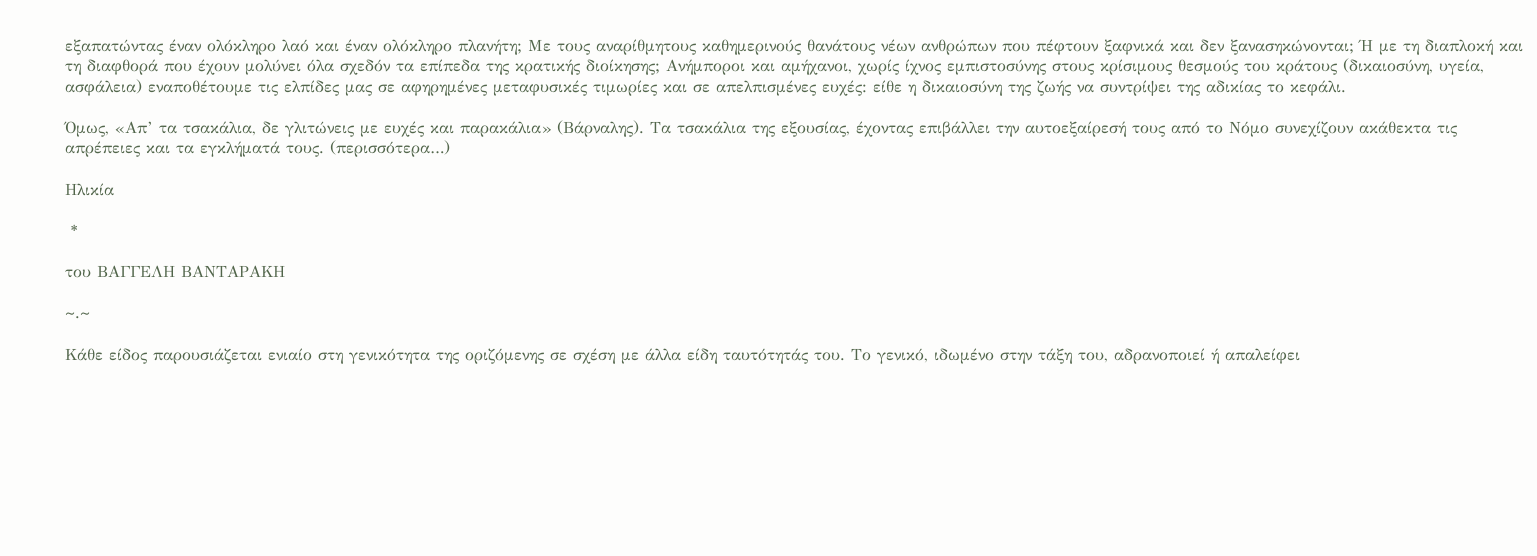εξαπατώντας έναν ολόκληρο λαό και έναν ολόκληρο πλανήτη; Με τους αναρίθμητους καθημερινούς θανάτους νέων ανθρώπων που πέφτουν ξαφνικά και δεν ξανασηκώνονται; Ή με τη διαπλοκή και τη διαφθορά που έχουν μολύνει όλα σχεδόν τα επίπεδα της κρατικής διοίκησης; Ανήμποροι και αμήχανοι, χωρίς ίχνος εμπιστοσύνης στους κρίσιμους θεσμούς του κράτους (δικαιοσύνη, υγεία, ασφάλεια) εναποθέτουμε τις ελπίδες μας σε αφηρημένες μεταφυσικές τιμωρίες και σε απελπισμένες ευχές: είθε η δικαιοσύνη της ζωής να συντρίψει της αδικίας το κεφάλι.

Όμως, «Απ’ τα τσακάλια, δε γλιτώνεις με ευχές και παρακάλια» (Βάρναλης). Τα τσακάλια της εξουσίας, έχοντας επιβάλλει την αυτοεξαίρεσή τους από το Νόμο συνεχίζουν ακάθεκτα τις απρέπειες και τα εγκλήματά τους. (περισσότερα…)

Ηλικία

 *

του ΒΑΓΓΕΛΗ ΒΑΝΤΑΡΑΚΗ

~.~

Κάθε είδος παρουσιάζεται ενιαίο στη γενικότητα της οριζόμενης σε σχέση με άλλα είδη ταυτότητάς του. Το γενικό, ιδωμένο στην τάξη του, αδρανοποιεί ή απαλείφει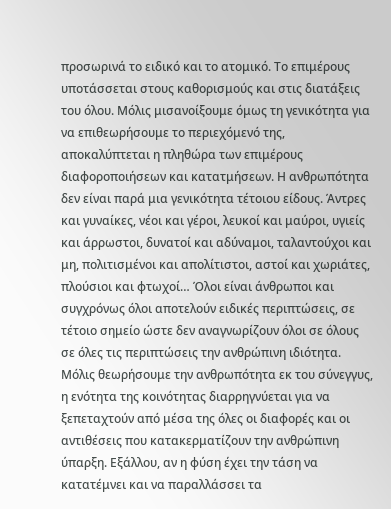προσωρινά το ειδικό και το ατομικό. Το επιμέρους υποτάσσεται στους καθορισμούς και στις διατάξεις του όλου. Μόλις μισανοίξουμε όμως τη γενικότητα για να επιθεωρήσουμε το περιεχόμενό της, αποκαλύπτεται η πληθώρα των επιμέρους διαφοροποιήσεων και κατατμήσεων. Η ανθρωπότητα δεν είναι παρά μια γενικότητα τέτοιου είδους. Άντρες και γυναίκες, νέοι και γέροι, λευκοί και μαύροι, υγιείς και άρρωστοι, δυνατοί και αδύναμοι, ταλαντούχοι και μη, πολιτισμένοι και απολίτιστοι, αστοί και χωριάτες, πλούσιοι και φτωχοί… Όλοι είναι άνθρωποι και συγχρόνως όλοι αποτελούν ειδικές περιπτώσεις, σε τέτοιο σημείο ώστε δεν αναγνωρίζουν όλοι σε όλους σε όλες τις περιπτώσεις την ανθρώπινη ιδιότητα. Μόλις θεωρήσουμε την ανθρωπότητα εκ του σύνεγγυς, η ενότητα της κοινότητας διαρρηγνύεται για να ξεπεταχτούν από μέσα της όλες οι διαφορές και οι αντιθέσεις που κατακερματίζουν την ανθρώπινη ύπαρξη. Εξάλλου, αν η φύση έχει την τάση να κατατέμνει και να παραλλάσσει τα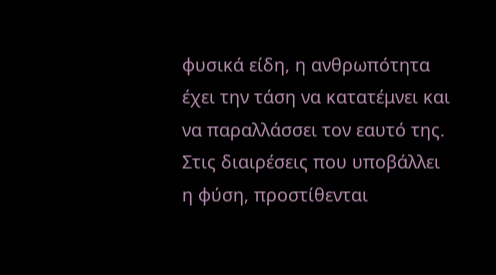φυσικά είδη, η ανθρωπότητα έχει την τάση να κατατέμνει και να παραλλάσσει τον εαυτό της. Στις διαιρέσεις που υποβάλλει η φύση, προστίθενται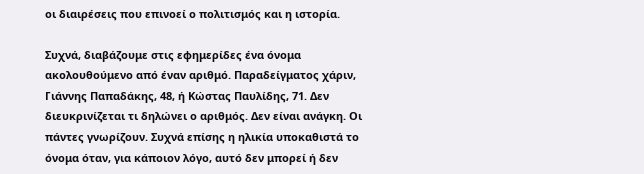οι διαιρέσεις που επινοεί ο πολιτισμός και η ιστορία.

Συχνά, διαβάζουμε στις εφημερίδες ένα όνομα ακολουθούμενο από έναν αριθμό. Παραδείγματος χάριν, Γιάννης Παπαδάκης, 48, ή Κώστας Παυλίδης, 71. Δεν διευκρινίζεται τι δηλώνει ο αριθμός. Δεν είναι ανάγκη. Οι πάντες γνωρίζουν. Συχνά επίσης η ηλικία υποκαθιστά το όνομα όταν, για κάποιον λόγο, αυτό δεν μπορεί ή δεν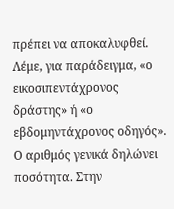πρέπει να αποκαλυφθεί. Λέμε, για παράδειγμα, «ο εικοσιπεντάχρονος δράστης» ή «ο εβδομηντάχρονος οδηγός». Ο αριθμός γενικά δηλώνει ποσότητα. Στην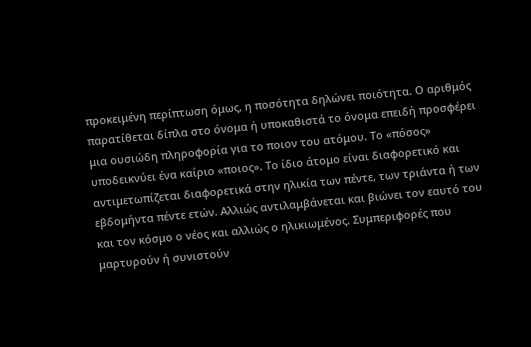προκειμένη περίπτωση όμως, η ποσότητα δηλώνει ποιότητα. Ο αριθμός παρατίθεται δίπλα στο όνομα ή υποκαθιστά το όνομα επειδή προσφέρει μια ουσιώδη πληροφορία για το ποιον του ατόμου. Το «πόσος» υποδεικνύει ένα καίριο «ποιος». Το ίδιο άτομο είναι διαφορετικό και αντιμετωπίζεται διαφορετικά στην ηλικία των πέντε, των τριάντα ή των εβδομήντα πέντε ετών. Αλλιώς αντιλαμβάνεται και βιώνει τον εαυτό του και τον κόσμο ο νέος και αλλιώς ο ηλικιωμένος. Συμπεριφορές που μαρτυρούν ή συνιστούν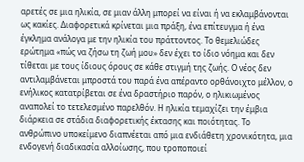αρετές σε μια ηλικία, σε μιαν άλλη μπορεί να είναι ή να εκλαμβάνονται ως κακίες. Διαφορετικά κρίνεται μια πράξη, ένα επίτευγμα ή ένα έγκλημα ανάλογα με την ηλικία του πράττοντος. Το θεμελιώδες ερώτημα «πώς να ζήσω τη ζωή μου» δεν έχει το ίδιο νόημα και δεν τίθεται με τους ίδιους όρους σε κάθε στιγμή της ζωής. Ο νέος δεν αντιλαμβάνεται μπροστά του παρά ένα απέραντο ορθάνοιχτο μέλλον, ο ενήλικος κατατρίβεται σε ένα δραστήριο παρόν, ο ηλικιωμένος αναπολεί το τετελεσμένο παρελθόν. Η ηλικία τεμαχίζει την έμβια διάρκεια σε στάδια διαφορετικής έκτασης και ποιότητας. Το ανθρώπινο υποκείμενο διαπνέεται από μια ενδιάθετη χρονικότητα, μια ενδογενή διαδικασία αλλοίωσης, που τροποποιεί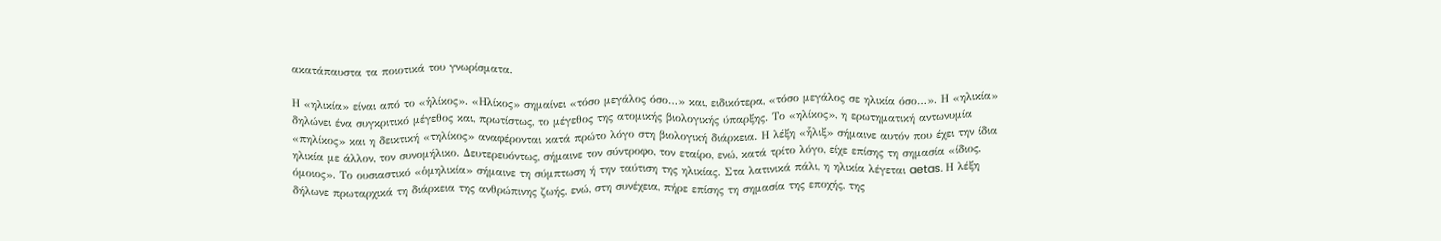ακατάπαυστα τα ποιοτικά του γνωρίσματα.

Η «ηλικία» είναι από το «ἡλίκος». «Ηλίκος» σημαίνει «τόσο μεγάλος όσο…» και, ειδικότερα, «τόσο μεγάλος σε ηλικία όσο…». Η «ηλικία» δηλώνει ένα συγκριτικό μέγεθος και, πρωτίστως, το μέγεθος της ατομικής βιολογικής ύπαρξης. Το «ηλίκος», η ερωτηματική αντωνυμία «πηλίκος» και η δεικτική «τηλίκος» αναφέρονται κατά πρώτο λόγο στη βιολογική διάρκεια. Η λέξη «ἧλιξ» σήμαινε αυτόν που έχει την ίδια ηλικία με άλλον, τον συνομήλικο. Δευτερευόντως, σήμαινε τον σύντροφο, τον εταίρο, ενώ, κατά τρίτο λόγο, είχε επίσης τη σημασία «ίδιος, όμοιος». Το ουσιαστικό «ὁμηλικία» σήμαινε τη σύμπτωση ή την ταύτιση της ηλικίας. Στα λατινικά πάλι, η ηλικία λέγεται aetas. Η λέξη δήλωνε πρωταρχικά τη διάρκεια της ανθρώπινης ζωής, ενώ, στη συνέχεια, πήρε επίσης τη σημασία της εποχής, της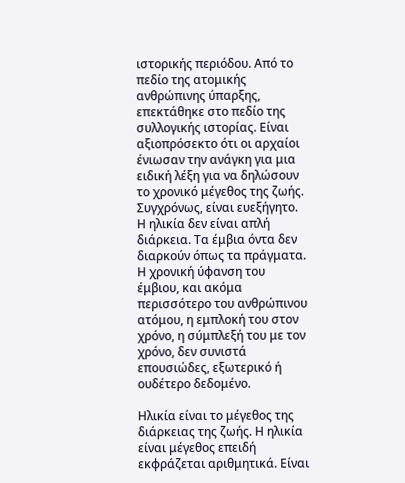ιστορικής περιόδου. Από το πεδίο της ατομικής ανθρώπινης ύπαρξης, επεκτάθηκε στο πεδίο της συλλογικής ιστορίας. Είναι αξιοπρόσεκτο ότι οι αρχαίοι ένιωσαν την ανάγκη για μια ειδική λέξη για να δηλώσουν το χρονικό μέγεθος της ζωής. Συγχρόνως, είναι ευεξήγητο. Η ηλικία δεν είναι απλή διάρκεια. Τα έμβια όντα δεν διαρκούν όπως τα πράγματα. Η χρονική ύφανση του έμβιου, και ακόμα περισσότερο του ανθρώπινου ατόμου, η εμπλοκή του στον χρόνο, η σύμπλεξή του με τον χρόνο, δεν συνιστά επουσιώδες, εξωτερικό ή ουδέτερο δεδομένο.

Ηλικία είναι το μέγεθος της διάρκειας της ζωής. Η ηλικία είναι μέγεθος επειδή εκφράζεται αριθμητικά. Είναι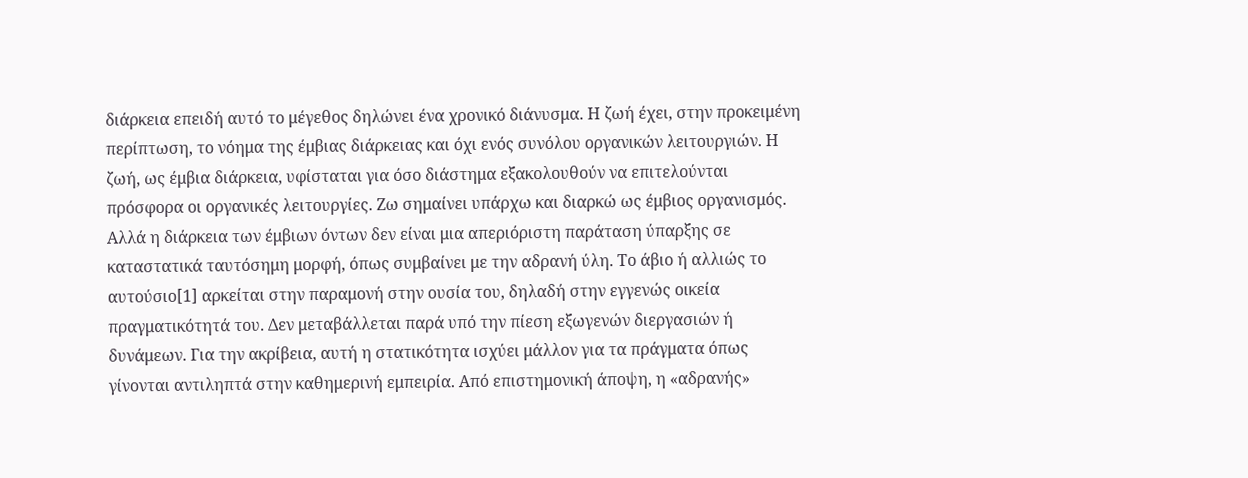διάρκεια επειδή αυτό το μέγεθος δηλώνει ένα χρονικό διάνυσμα. Η ζωή έχει, στην προκειμένη περίπτωση, το νόημα της έμβιας διάρκειας και όχι ενός συνόλου οργανικών λειτουργιών. Η ζωή, ως έμβια διάρκεια, υφίσταται για όσο διάστημα εξακολουθούν να επιτελούνται πρόσφορα οι οργανικές λειτουργίες. Ζω σημαίνει υπάρχω και διαρκώ ως έμβιος οργανισμός. Αλλά η διάρκεια των έμβιων όντων δεν είναι μια απεριόριστη παράταση ύπαρξης σε καταστατικά ταυτόσημη μορφή, όπως συμβαίνει με την αδρανή ύλη. Το άβιο ή αλλιώς το αυτούσιο[1] αρκείται στην παραμονή στην ουσία του, δηλαδή στην εγγενώς οικεία πραγματικότητά του. Δεν μεταβάλλεται παρά υπό την πίεση εξωγενών διεργασιών ή δυνάμεων. Για την ακρίβεια, αυτή η στατικότητα ισχύει μάλλον για τα πράγματα όπως γίνονται αντιληπτά στην καθημερινή εμπειρία. Από επιστημονική άποψη, η «αδρανής»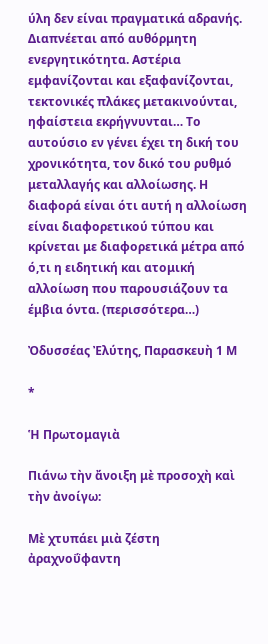ύλη δεν είναι πραγματικά αδρανής. Διαπνέεται από αυθόρμητη ενεργητικότητα. Αστέρια εμφανίζονται και εξαφανίζονται, τεκτονικές πλάκες μετακινούνται, ηφαίστεια εκρήγνυνται… Το αυτούσιο εν γένει έχει τη δική του χρονικότητα, τον δικό του ρυθμό μεταλλαγής και αλλοίωσης. Η διαφορά είναι ότι αυτή η αλλοίωση είναι διαφορετικού τύπου και κρίνεται με διαφορετικά μέτρα από ό,τι η ειδητική και ατομική αλλοίωση που παρουσιάζουν τα έμβια όντα. (περισσότερα…)

Ὀδυσσέας Ἐλύτης, Παρασκευὴ 1 Μ

*

Ἡ Πρωτομαγιὰ

Πιάνω τὴν ἄνοιξη μὲ προσοχὴ καὶ τὴν ἀνοίγω:

Μὲ χτυπάει μιὰ ζέστη ἀραχνοΰφαντη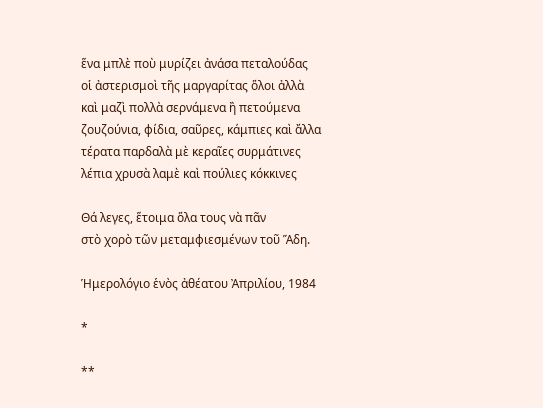ἕνα μπλὲ ποὺ μυρίζει ἀνάσα πεταλούδας
οἱ ἀστερισμοὶ τῆς μαργαρίτας ὅλοι ἀλλὰ
καὶ μαζὶ πολλὰ σερνάμενα ἢ πετούμενα
ζουζούνια, φίδια, σαῦρες, κάμπιες καὶ ἄλλα
τέρατα παρδαλὰ μὲ κεραῖες συρμάτινες
λέπια χρυσὰ λαμὲ καὶ πούλιες κόκκινες

Θά λεγες, ἕτοιμα ὅλα τους νὰ πᾶν
στὸ χορὸ τῶν μεταμφιεσμένων τοῦ Ἅδη.

Ἡμερολόγιο ἑνὸς ἀθέατου Ἀπριλίου, 1984

*

**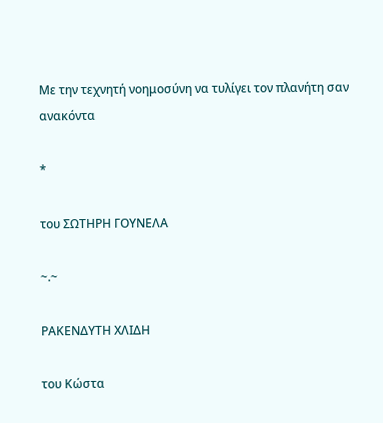Με την τεχνητή νοημοσύνη να τυλίγει τον πλανήτη σαν ανακόντα

*

του ΣΩΤΗΡΗ ΓΟΥΝΕΛΑ

~.~

ΡΑΚΕΝΔΥΤΗ ΧΛΙΔΗ

του Κώστα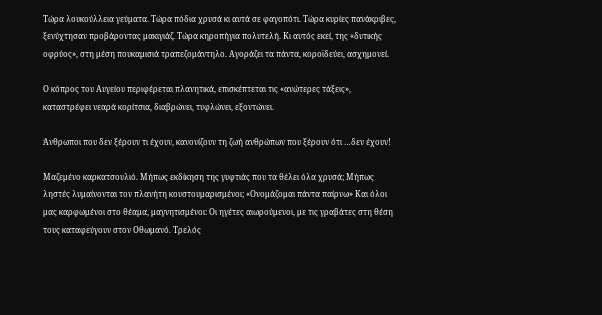Τώρα λουκούλλεια γεύματα. Τώρα πόδια χρυσά κι αυτά σε φαγοπότι. Τώρα κυρίες πανάκριβες, ξενύχτησαν προβάροντας μακιγιάζ. Τώρα κηροπήγια πολυτελή. Κι αυτός εκεί, της «δυτικής οφρύος», στη μέση πουκαμισιά τραπεζομάντηλο. Αγοράζει τα πάντα, κοροϊδεύει, ασχημονεί.

Ο κόπρος του Αυγείου περιφέρεται πλανητικά, επισκέπτεται τις «ανώτερες τάξεις», καταστρέφει νεαρά κορίτσια, διαβρώνει, τυφλώνει, εξοντώνει.

Άνθρωποι που δεν ξέρουν τι έχουν, κανονίζουν τη ζωή ανθρώπων που ξέρουν ότι …δεν έχουν!

Μαζεμένο καρκατσουλιό. Μήπως εκδίκηση της γυφτιάς που τα θέλει όλα χρυσά; Μήπως ληστές λυμαίνονται τον πλανήτη κουστουμαρισμένοι; «Ονομάζομαι πάντα παίρνω» Και όλοι μας καρφωμένοι στο θέαμα, μαγνητισμένοι: Οι ηγέτες αιωρούμενοι, με τις γραβάτες στη θέση τους καταφεύγουν στον Οθωμανό. Τρελός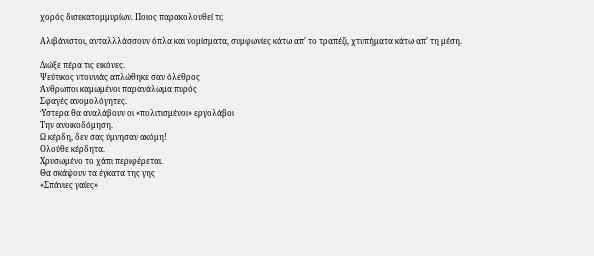χορός δισεκατομμυρίων. Ποιος παρακολουθεί τι;

Αλιβάνιστοι, ανταλλλάσσουν όπλα και νομίσματα, συμφωνίες κάτω απ’ το τραπέζι, χτυπήματα κάτω απ’ τη μέση.

Διώξε πέρα τις εικόνες.
Ψεύτικος ντουνιάς απλώθηκε σαν όλεθρος
Άνθρωποι καμωμένοι παρανάλωμα πυρός
Σφαγές ανομολόγητες.
Ύστερα θα αναλάβουν οι «πολιτισμένοι» εργολάβοι
Την ανοικοδόμηση.
Ω κέρδη, δεν σας ύμνησαν ακόμη!
Ολούθε κέρδητα.
Χρυσωμένο το χάπι περιφέρεται.
Θα σκάψουν τα έγκατα της γης
«Σπάνιες γαίες»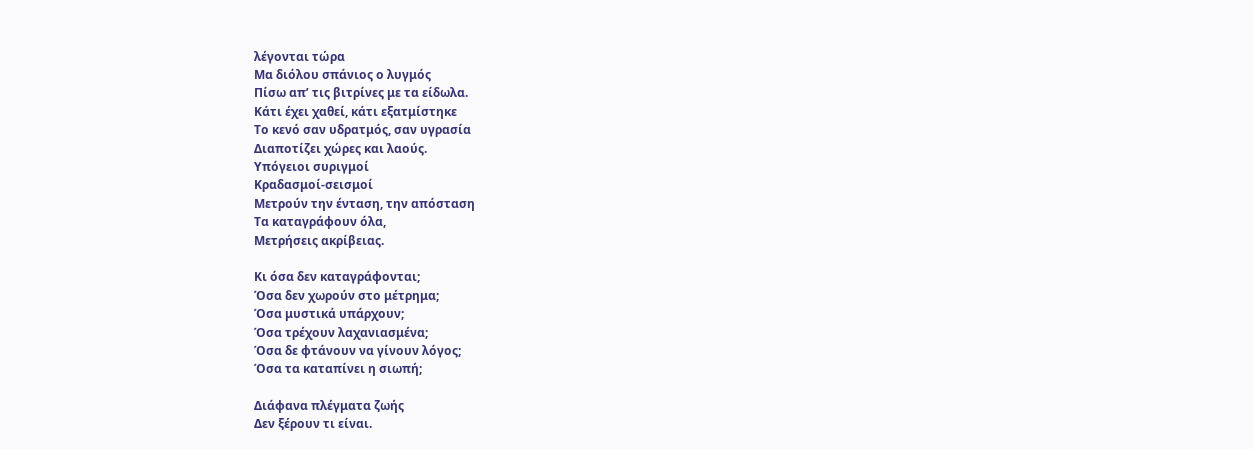λέγονται τώρα
Μα διόλου σπάνιος ο λυγμός
Πίσω απ’ τις βιτρίνες με τα είδωλα.
Κάτι έχει χαθεί, κάτι εξατμίστηκε
Το κενό σαν υδρατμός, σαν υγρασία
Διαποτίζει χώρες και λαούς.
Υπόγειοι συριγμοί
Κραδασμοί-σεισμοί
Μετρούν την ένταση, την απόσταση
Τα καταγράφουν όλα,
Μετρήσεις ακρίβειας.

Κι όσα δεν καταγράφονται;
Όσα δεν χωρούν στο μέτρημα;
Όσα μυστικά υπάρχουν;
Όσα τρέχουν λαχανιασμένα;
Όσα δε φτάνουν να γίνουν λόγος;
Όσα τα καταπίνει η σιωπή;

Διάφανα πλέγματα ζωής
Δεν ξέρουν τι είναι.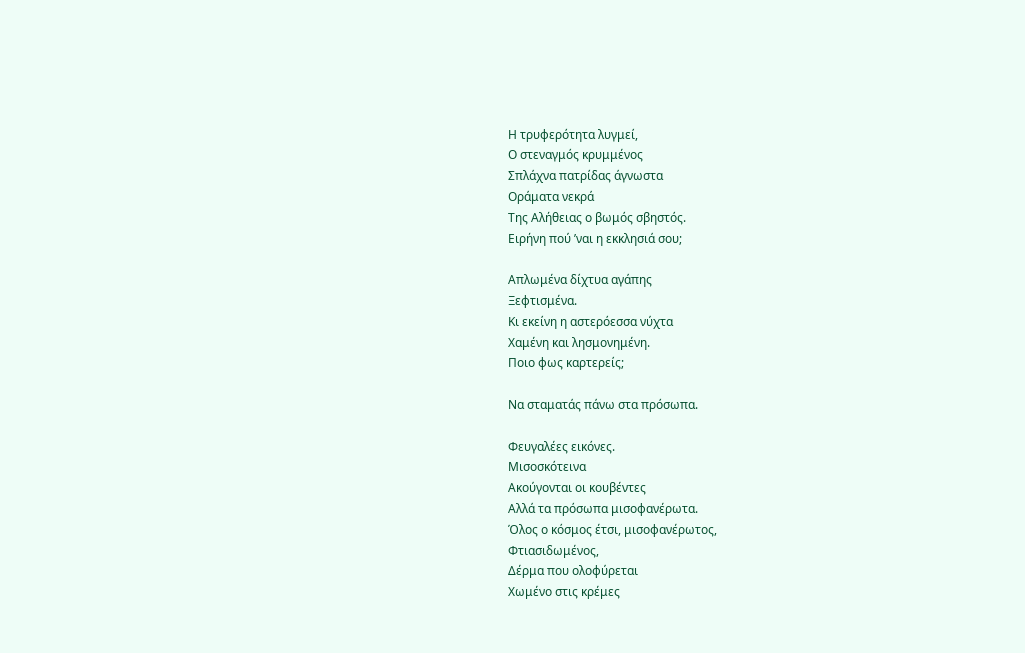Η τρυφερότητα λυγμεί,
Ο στεναγμός κρυμμένος
Σπλάχνα πατρίδας άγνωστα
Οράματα νεκρά
Της Αλήθειας ο βωμός σβηστός.
Ειρήνη πού ’ναι η εκκλησιά σου;

Απλωμένα δίχτυα αγάπης
Ξεφτισμένα.
Κι εκείνη η αστερόεσσα νύχτα
Χαμένη και λησμονημένη.
Ποιο φως καρτερείς;

Να σταματάς πάνω στα πρόσωπα.

Φευγαλέες εικόνες.
Μισοσκότεινα
Ακούγονται οι κουβέντες
Αλλά τα πρόσωπα μισοφανέρωτα.
Όλος ο κόσμος έτσι, μισοφανέρωτος,
Φτιασιδωμένος,
Δέρμα που ολοφύρεται
Χωμένο στις κρέμες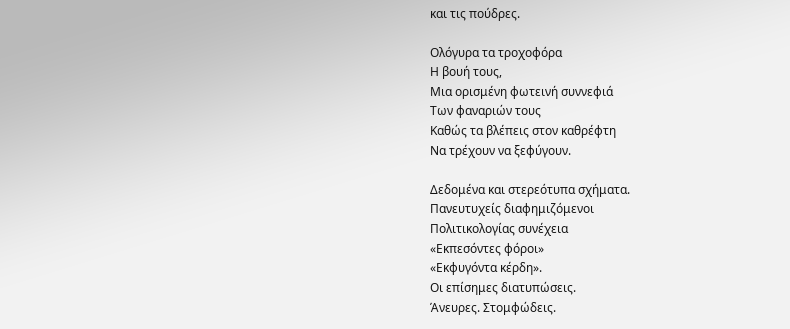και τις πούδρες.

Ολόγυρα τα τροχοφόρα
Η βουή τους,
Μια ορισμένη φωτεινή συννεφιά
Των φαναριών τους
Καθώς τα βλέπεις στον καθρέφτη
Να τρέχουν να ξεφύγουν.

Δεδομένα και στερεότυπα σχήματα.
Πανευτυχείς διαφημιζόμενοι
Πολιτικολογίας συνέχεια
«Εκπεσόντες φόροι»
«Εκφυγόντα κέρδη».
Οι επίσημες διατυπώσεις.
Άνευρες. Στομφώδεις.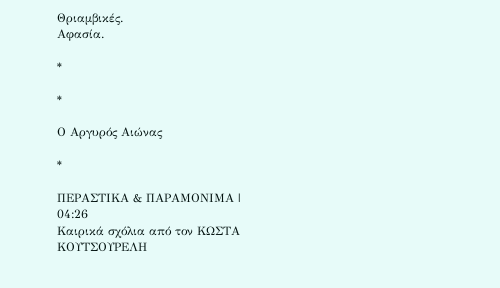Θριαμβικές.
Αφασία.

*

*

Ο Αργυρός Αιώνας

*

ΠΕΡΑΣΤΙΚΑ & ΠΑΡΑΜΟΝΙΜΑ | 04:26
Καιρικά σχόλια από τον ΚΩΣΤΑ ΚΟΥΤΣΟΥΡΕΛΗ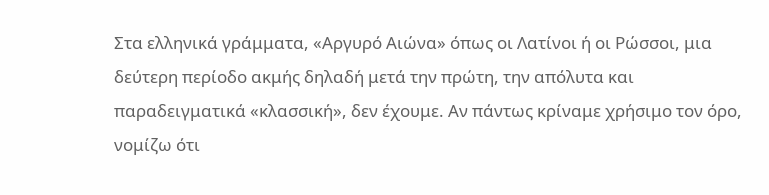Στα ελληνικά γράμματα, «Αργυρό Αιώνα» όπως οι Λατίνοι ή οι Ρώσσοι, μια δεύτερη περίοδο ακμής δηλαδή μετά την πρώτη, την απόλυτα και παραδειγματικά «κλασσική», δεν έχουμε. Αν πάντως κρίναμε χρήσιμο τον όρο, νομίζω ότι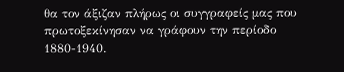θα τον άξιζαν πλήρως οι συγγραφείς μας που πρωτοξεκίνησαν να γράφουν την περίοδο 1880-1940.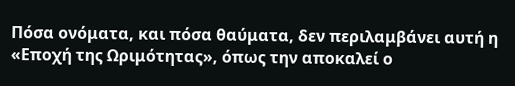Πόσα ονόματα, και πόσα θαύματα, δεν περιλαμβάνει αυτή η «Εποχή της Ωριμότητας», όπως την αποκαλεί ο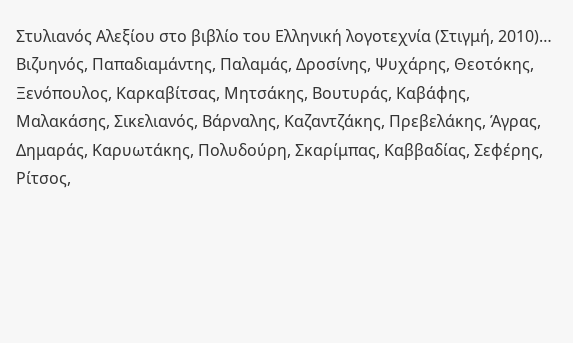Στυλιανός Αλεξίου στο βιβλίο του Ελληνική λογοτεχνία (Στιγμή, 2010)… Βιζυηνός, Παπαδιαμάντης, Παλαμάς, Δροσίνης, Ψυχάρης, Θεοτόκης, Ξενόπουλος, Καρκαβίτσας, Μητσάκης, Βουτυράς, Καβάφης, Μαλακάσης, Σικελιανός, Βάρναλης, Καζαντζάκης, Πρεβελάκης, Άγρας, Δημαράς, Καρυωτάκης, Πολυδούρη, Σκαρίμπας, Καββαδίας, Σεφέρης, Ρίτσος,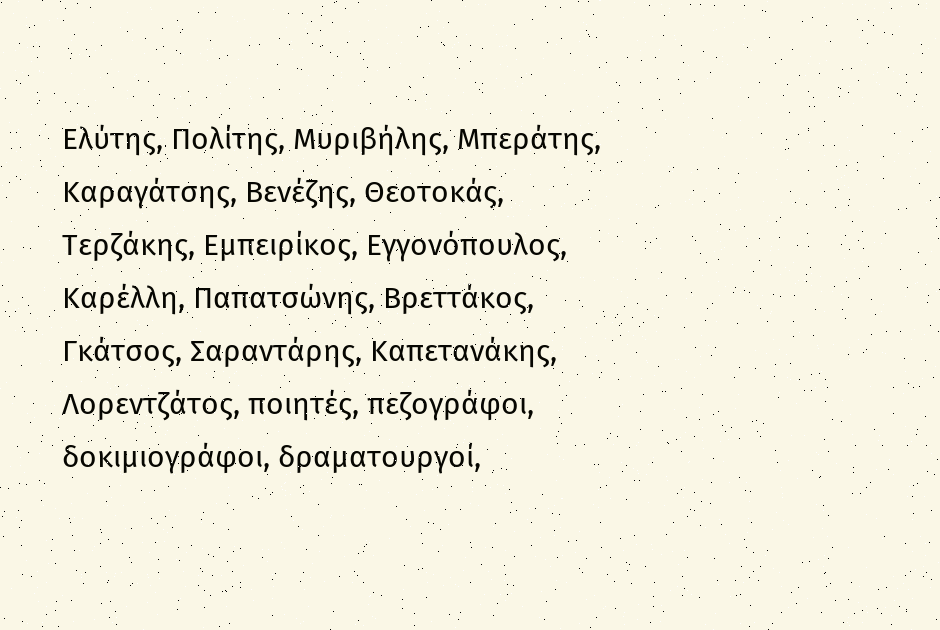Ελύτης, Πολίτης, Μυριβήλης, Μπεράτης, Καραγάτσης, Βενέζης, Θεοτοκάς, Τερζάκης, Εμπειρίκος, Εγγονόπουλος, Καρέλλη, Παπατσώνης, Βρεττάκος, Γκάτσος, Σαραντάρης, Καπετανάκης, Λορεντζάτος, ποιητές, πεζογράφοι, δοκιμιογράφοι, δραματουργοί,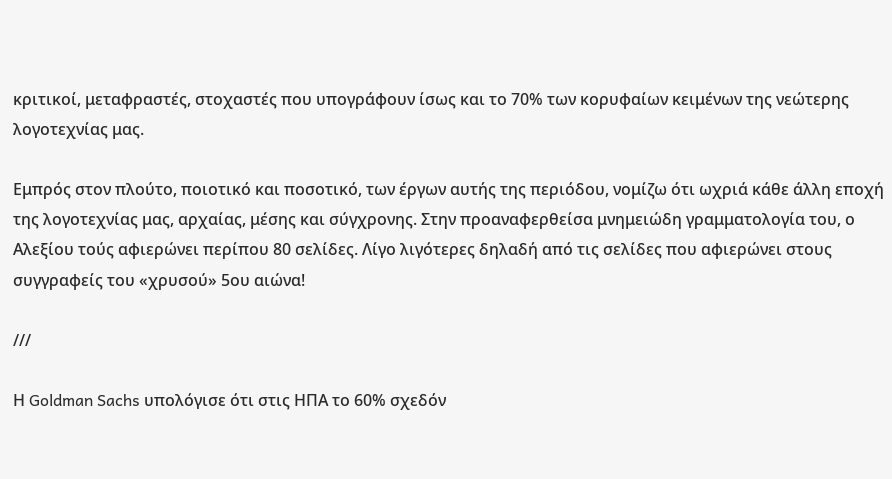κριτικοί, μεταφραστές, στοχαστές που υπογράφουν ίσως και το 70% των κορυφαίων κειμένων της νεώτερης λογοτεχνίας μας.

Εμπρός στον πλούτο, ποιοτικό και ποσοτικό, των έργων αυτής της περιόδου, νομίζω ότι ωχριά κάθε άλλη εποχή της λογοτεχνίας μας, αρχαίας, μέσης και σύγχρονης. Στην προαναφερθείσα μνημειώδη γραμματολογία του, ο Αλεξίου τούς αφιερώνει περίπου 80 σελίδες. Λίγο λιγότερες δηλαδή από τις σελίδες που αφιερώνει στους συγγραφείς του «χρυσού» 5ου αιώνα!

///

Η Goldman Sachs υπολόγισε ότι στις ΗΠΑ το 60% σχεδόν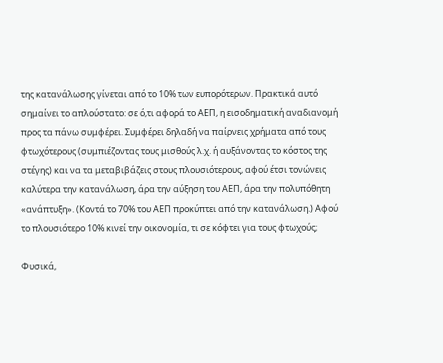της κατανάλωσης γίνεται από το 10% των ευπορότερων. Πρακτικά αυτό σημαίνει το απλούστατο: σε ό,τι αφορά το ΑΕΠ, η εισοδηματική αναδιανομή προς τα πάνω συμφέρει. Συμφέρει δηλαδή να παίρνεις χρήματα από τους φτωχότερους (συμπιέζοντας τους μισθούς λ.χ. ή αυξάνοντας το κόστος της στέγης) και να τα μεταβιβάζεις στους πλουσιότερους, αφού έτσι τονώνεις καλύτερα την κατανάλωση, άρα την αύξηση του ΑΕΠ, άρα την πολυπόθητη «ανάπτυξη». (Κοντά το 70% του ΑΕΠ προκύπτει από την κατανάλωση.) Αφού το πλουσιότερο 10% κινεί την οικονομία, τι σε κόφτει για τους φτωχούς;

Φυσικά,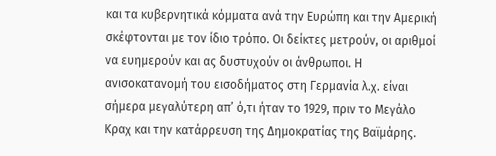και τα κυβερνητικά κόμματα ανά την Ευρώπη και την Αμερική σκέφτονται με τον ίδιο τρόπο. Οι δείκτες μετρούν, οι αριθμοί να ευημερούν και ας δυστυχούν οι άνθρωποι. Η ανισοκατανομή του εισοδήματος στη Γερμανία λ.χ. είναι σήμερα μεγαλύτερη απ’ ό,τι ήταν το 1929, πριν το Μεγάλο Κραχ και την κατάρρευση της Δημοκρατίας της Βαϊμάρης.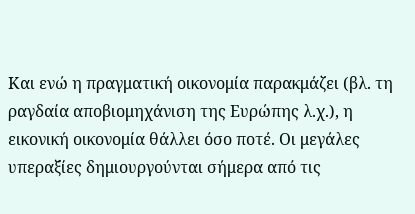Και ενώ η πραγματική οικονομία παρακμάζει (βλ. τη ραγδαία αποβιομηχάνιση της Ευρώπης λ.χ.), η εικονική οικονομία θάλλει όσο ποτέ. Οι μεγάλες υπεραξίες δημιουργούνται σήμερα από τις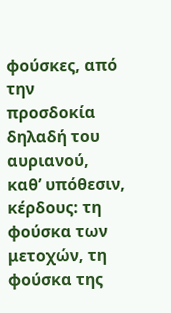φούσκες, από την προσδοκία δηλαδή του αυριανού, καθ’ υπόθεσιν, κέρδους: τη φούσκα των μετοχών, τη φούσκα της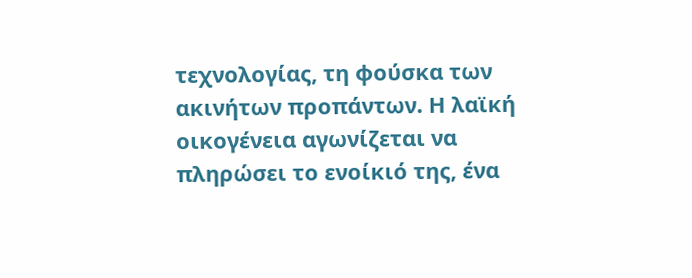τεχνολογίας, τη φούσκα των ακινήτων προπάντων. Η λαϊκή οικογένεια αγωνίζεται να πληρώσει το ενοίκιό της, ένα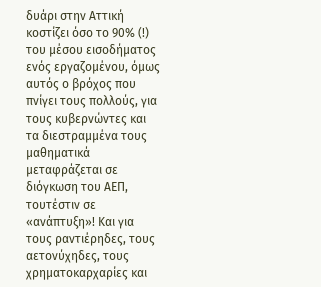δυάρι στην Αττική κοστίζει όσο το 90% (!) του μέσου εισοδήματος ενός εργαζομένου, όμως αυτός ο βρόχος που πνίγει τους πολλούς, για τους κυβερνώντες και τα διεστραμμένα τους μαθηματικά μεταφράζεται σε διόγκωση του ΑΕΠ, τουτέστιν σε «ανάπτυξη»! Και για τους ραντιέρηδες, τους αετονύχηδες, τους χρηματοκαρχαρίες και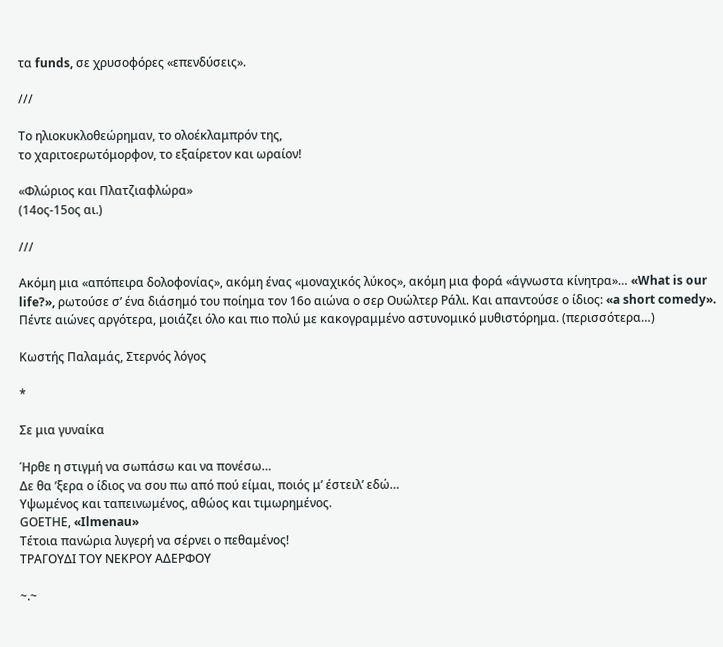τα funds, σε χρυσοφόρες «επενδύσεις».

///

Το ηλιοκυκλοθεώρημαν, το ολοέκλαμπρόν της,
το χαριτοερωτόμορφον, το εξαίρετον και ωραίον!

«Φλώριος και Πλατζιαφλώρα»
(14ος-15ος αι.)

///

Ακόμη μια «απόπειρα δολοφονίας», ακόμη ένας «μοναχικός λύκος», ακόμη μια φορά «άγνωστα κίνητρα»… «What is our life?», ρωτούσε σ’ ένα διάσημό του ποίημα τον 16ο αιώνα ο σερ Ουώλτερ Ράλι. Και απαντούσε ο ίδιος: «a short comedy». Πέντε αιώνες αργότερα, μοιάζει όλο και πιο πολύ με κακογραμμένο αστυνομικό μυθιστόρημα. (περισσότερα…)

Κωστής Παλαμάς, Στερνός λόγος

*

Σε μια γυναίκα

Ήρθε η στιγμή να σωπάσω και να πονέσω…
Δε θα ’ξερα ο ίδιος να σου πω από πού είμαι, ποιός μ’ έστειλ’ εδώ…
Υψωμένος και ταπεινωμένος, αθώος και τιμωρημένος.
GΟΕΤΗΕ, «Ilmenau»
Τέτοια πανώρια λυγερή να σέρνει ο πεθαμένος!
ΤΡΑΓΟΥΔΙ ΤΟΥ ΝΕΚΡΟΥ ΑΔΕΡΦΟΥ

~.~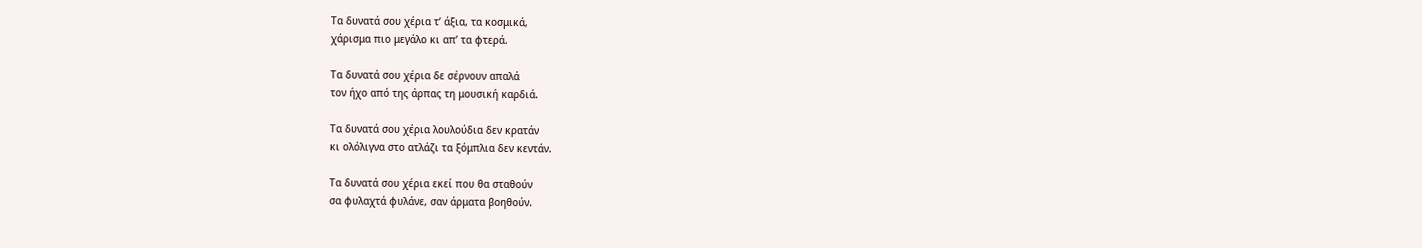Τα δυνατά σου χέρια τ’ άξια, τα κοσμικά,
χάρισμα πιο μεγάλο κι απ’ τα φτερά.

Τα δυνατά σου χέρια δε σέρνουν απαλά
τον ήχο από της άρπας τη μουσική καρδιά.

Τα δυνατά σου χέρια λουλούδια δεν κρατάν
κι ολόλιγνα στο ατλάζι τα ξόμπλια δεν κεντάν.

Τα δυνατά σου χέρια εκεί που θα σταθούν
σα φυλαχτά φυλάνε, σαν άρματα βοηθούν.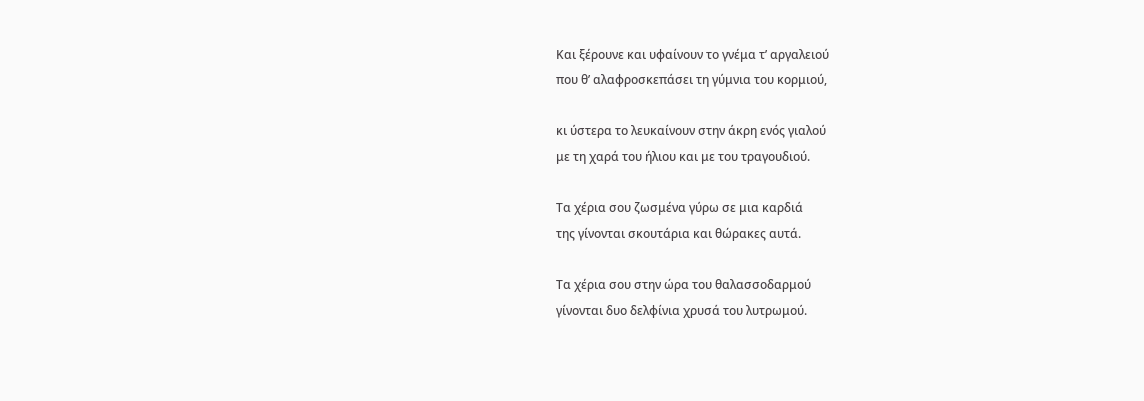Και ξέρουνε και υφαίνουν το γνέμα τ’ αργαλειού
που θ’ αλαφροσκεπάσει τη γύμνια του κορμιού,

κι ύστερα το λευκαίνουν στην άκρη ενός γιαλού
με τη χαρά του ήλιου και με του τραγουδιού.

Τα χέρια σου ζωσμένα γύρω σε μια καρδιά
της γίνονται σκουτάρια και θώρακες αυτά.

Τα χέρια σου στην ώρα του θαλασσοδαρμού
γίνονται δυο δελφίνια χρυσά του λυτρωμού.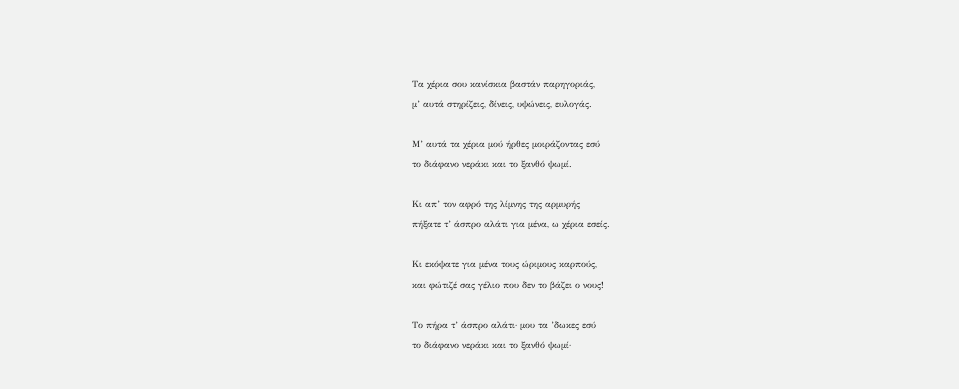Τα χέρια σου κανίσκια βαστάν παρηγοριάς,
μ’ αυτά στηρίζεις, δίνεις, υψώνεις, ευλογάς.

Μ’ αυτά τα χέρια μού ήρθες μοιράζοντας εσύ
το διάφανο νεράκι και το ξανθό ψωμί.

Κι απ’ τον αφρό της λίμνης της αρμυρής
πήξατε τ’ άσπρο αλάτι για μένα, ω χέρια εσείς.

Κι εκόψατε για μένα τους ώριμους καρπούς,
και φώτιζέ σας γέλιο που δεν το βάζει ο νους!

Το πήρα τ’ άσπρο αλάτι· μου τα ’δωκες εσύ
το διάφανο νεράκι και το ξανθό ψωμί·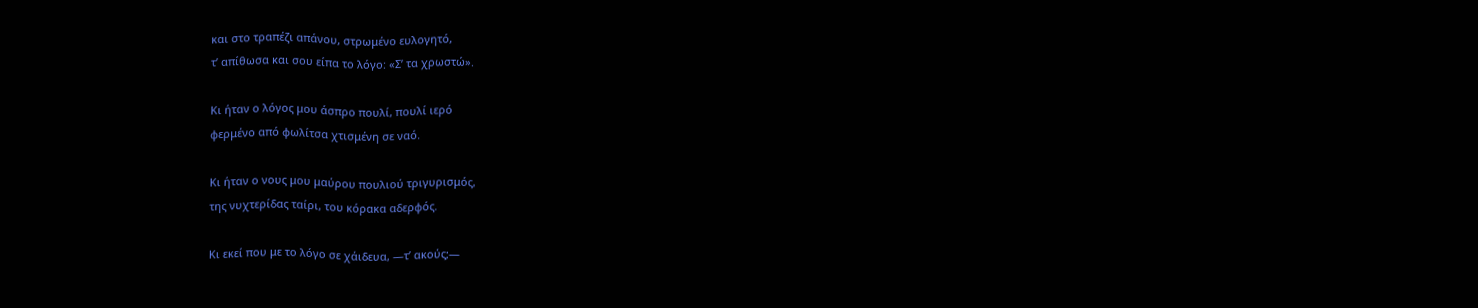και στο τραπέζι απάνου, στρωμένο ευλογητό,
τ’ απίθωσα και σου είπα το λόγο: «Σ’ τα χρωστώ».

Κι ήταν ο λόγος μου άσπρο πουλί, πουλί ιερό
φερμένο από φωλίτσα χτισμένη σε ναό.

Κι ήταν ο νους μου μαύρου πουλιού τριγυρισμός,
της νυχτερίδας ταίρι, του κόρακα αδερφός.

Κι εκεί που με το λόγο σε χάιδευα, —τ’ ακούς;—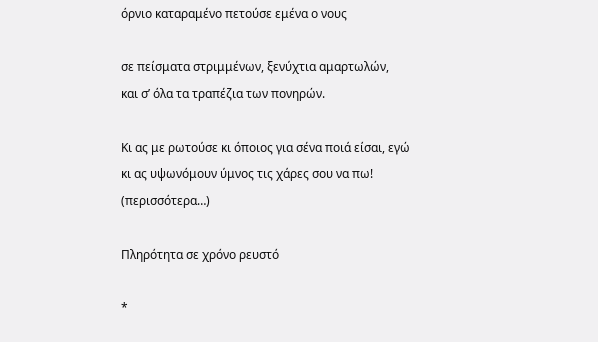όρνιο καταραμένο πετούσε εμένα ο νους

σε πείσματα στριμμένων, ξενύχτια αμαρτωλών,
και σ’ όλα τα τραπέζια των πονηρών.

Κι ας με ρωτούσε κι όποιος για σένα ποιά είσαι, εγώ
κι ας υψωνόμουν ύμνος τις χάρες σου να πω! (περισσότερα…)

Πληρότητα σε χρόνο ρευστό

*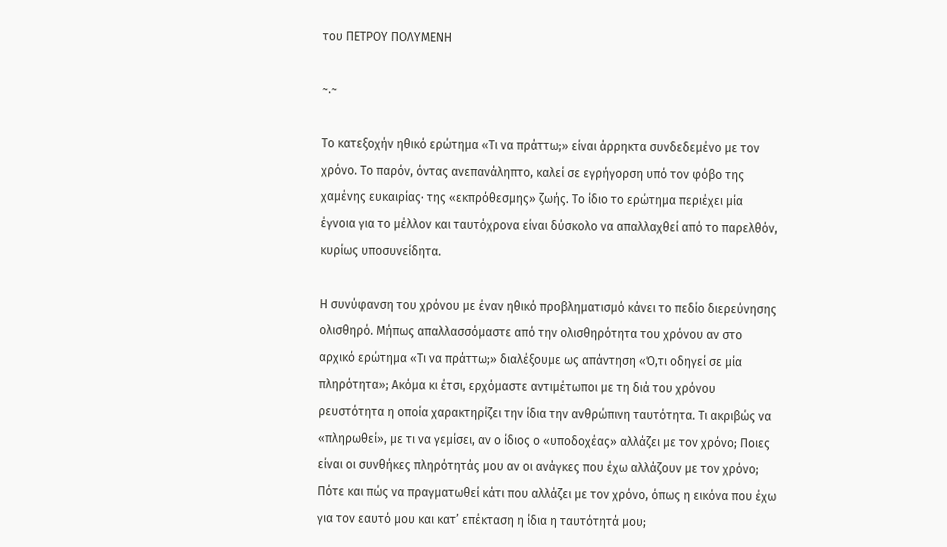του ΠΕΤΡΟΥ ΠΟΛΥΜΕΝΗ

~.~

Το κατεξοχήν ηθικό ερώτημα «Τι να πράττω;» είναι άρρηκτα συνδεδεμένο με τον χρόνο. Το παρόν, όντας ανεπανάληπτο, καλεί σε εγρήγορση υπό τον φόβο της χαμένης ευκαιρίας· της «εκπρόθεσμης» ζωής. Το ίδιο το ερώτημα περιέχει μία έγνοια για το μέλλον και ταυτόχρονα είναι δύσκολο να απαλλαχθεί από το παρελθόν, κυρίως υποσυνείδητα.

Η συνύφανση του χρόνου με έναν ηθικό προβληματισμό κάνει το πεδίο διερεύνησης ολισθηρό. Μήπως απαλλασσόμαστε από την ολισθηρότητα του χρόνου αν στο αρχικό ερώτημα «Τι να πράττω;» διαλέξουμε ως απάντηση «Ό,τι οδηγεί σε μία πληρότητα»; Ακόμα κι έτσι, ερχόμαστε αντιμέτωποι με τη διά του χρόνου ρευστότητα η οποία χαρακτηρίζει την ίδια την ανθρώπινη ταυτότητα. Τι ακριβώς να «πληρωθεί», με τι να γεμίσει, αν ο ίδιος ο «υποδοχέας» αλλάζει με τον χρόνο; Ποιες είναι οι συνθήκες πληρότητάς μου αν οι ανάγκες που έχω αλλάζουν με τον χρόνο; Πότε και πώς να πραγματωθεί κάτι που αλλάζει με τον χρόνο, όπως η εικόνα που έχω για τον εαυτό μου και κατ’ επέκταση η ίδια η ταυτότητά μου;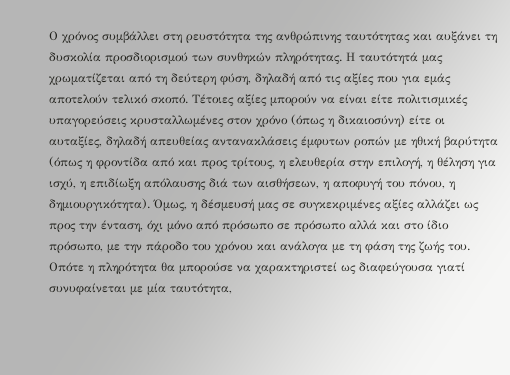Ο χρόνος συμβάλλει στη ρευστότητα της ανθρώπινης ταυτότητας και αυξάνει τη δυσκολία προσδιορισμού των συνθηκών πληρότητας. Η ταυτότητά μας χρωματίζεται από τη δεύτερη φύση, δηλαδή από τις αξίες που για εμάς αποτελούν τελικό σκοπό. Τέτοιες αξίες μπορούν να είναι είτε πολιτισμικές υπαγορεύσεις κρυσταλλωμένες στον χρόνο (όπως η δικαιοσύνη) είτε οι αυταξίες, δηλαδή απευθείας αντανακλάσεις έμφυτων ροπών με ηθική βαρύτητα (όπως η φροντίδα από και προς τρίτους, η ελευθερία στην επιλογή, η θέληση για ισχύ, η επιδίωξη απόλαυσης διά των αισθήσεων, η αποφυγή του πόνου, η δημιουργικότητα). Όμως, η δέσμευσή μας σε συγκεκριμένες αξίες αλλάζει ως προς την ένταση, όχι μόνο από πρόσωπο σε πρόσωπο αλλά και στο ίδιο πρόσωπο, με την πάροδο του χρόνου και ανάλογα με τη φάση της ζωής του. Οπότε η πληρότητα θα μπορούσε να χαρακτηριστεί ως διαφεύγουσα γιατί συνυφαίνεται με μία ταυτότητα,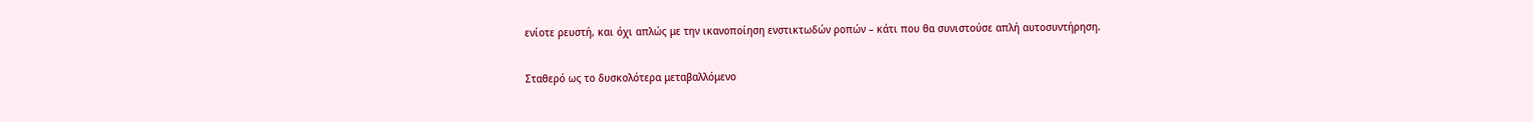ενίοτε ρευστή, και όχι απλώς με την ικανοποίηση ενστικτωδών ροπών – κάτι που θα συνιστούσε απλή αυτοσυντήρηση.

Σταθερό ως το δυσκολότερα μεταβαλλόμενο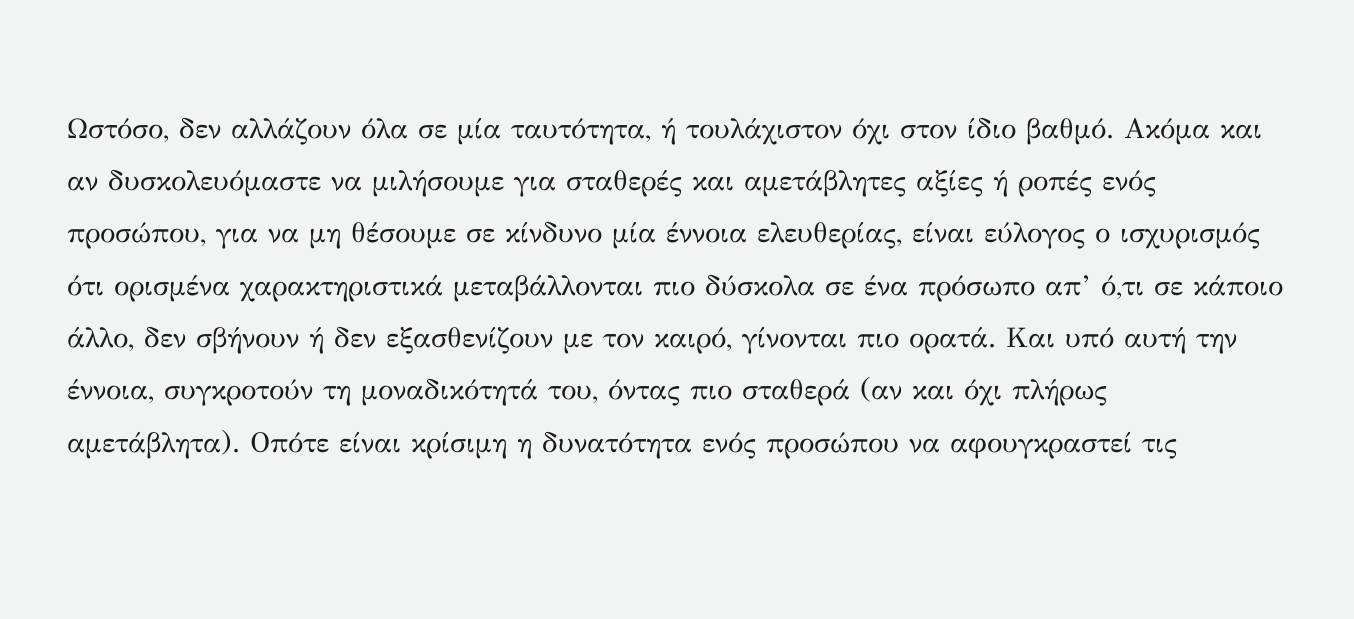Ωστόσο, δεν αλλάζουν όλα σε μία ταυτότητα, ή τουλάχιστον όχι στον ίδιο βαθμό. Ακόμα και αν δυσκολευόμαστε να μιλήσουμε για σταθερές και αμετάβλητες αξίες ή ροπές ενός προσώπου, για να μη θέσουμε σε κίνδυνο μία έννοια ελευθερίας, είναι εύλογος ο ισχυρισμός ότι ορισμένα χαρακτηριστικά μεταβάλλονται πιο δύσκολα σε ένα πρόσωπο απ’ ό,τι σε κάποιο άλλο, δεν σβήνουν ή δεν εξασθενίζουν με τον καιρό, γίνονται πιο ορατά. Και υπό αυτή την έννοια, συγκροτούν τη μοναδικότητά του, όντας πιο σταθερά (αν και όχι πλήρως αμετάβλητα). Οπότε είναι κρίσιμη η δυνατότητα ενός προσώπου να αφουγκραστεί τις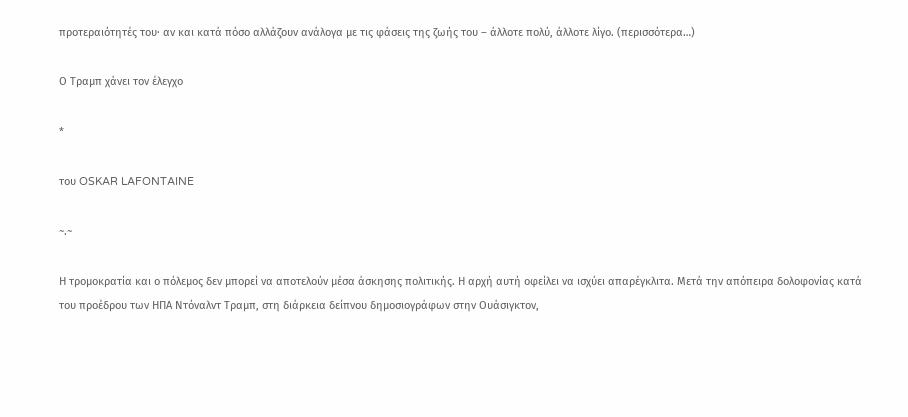προτεραιότητές του· αν και κατά πόσο αλλάζουν ανάλογα με τις φάσεις της ζωής του – άλλοτε πολύ, άλλοτε λίγο. (περισσότερα…)

Ο Τραμπ χάνει τον έλεγχο

*

του OSKAR LAFONTAINE

~.~

Η τρομοκρατία και ο πόλεμος δεν μπορεί να αποτελούν μέσα άσκησης πολιτικής. Η αρχή αυτή οφείλει να ισχύει απαρέγκλιτα. Μετά την απόπειρα δολοφονίας κατά του προέδρου των ΗΠΑ Ντόναλντ Τραμπ, στη διάρκεια δείπνου δημοσιογράφων στην Ουάσιγκτον,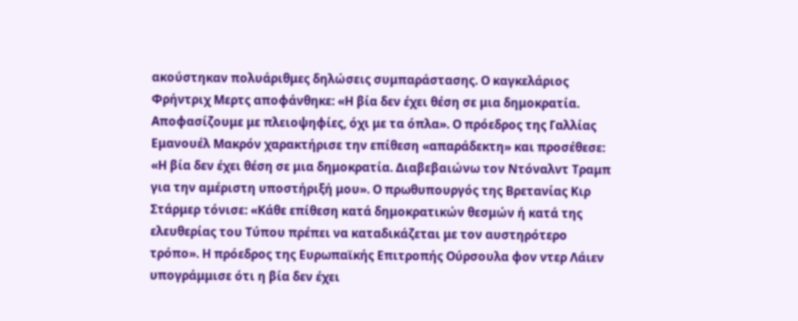ακούστηκαν πολυάριθμες δηλώσεις συμπαράστασης. Ο καγκελάριος Φρήντριχ Μερτς αποφάνθηκε: «Η βία δεν έχει θέση σε μια δημοκρατία. Αποφασίζουμε με πλειοψηφίες, όχι με τα όπλα». Ο πρόεδρος της Γαλλίας Εμανουέλ Μακρόν χαρακτήρισε την επίθεση «απαράδεκτη» και προσέθεσε: «Η βία δεν έχει θέση σε μια δημοκρατία. Διαβεβαιώνω τον Ντόναλντ Τραμπ για την αμέριστη υποστήριξή μου». Ο πρωθυπουργός της Βρετανίας Κιρ Στάρμερ τόνισε: «Κάθε επίθεση κατά δημοκρατικών θεσμών ή κατά της ελευθερίας του Τύπου πρέπει να καταδικάζεται με τον αυστηρότερο τρόπο». Η πρόεδρος της Ευρωπαϊκής Επιτροπής Ούρσουλα φον ντερ Λάιεν υπογράμμισε ότι η βία δεν έχει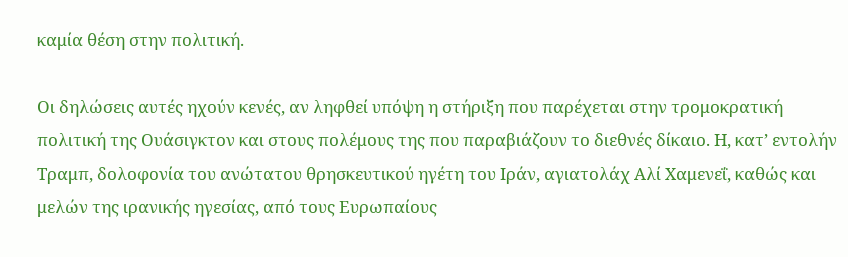καμία θέση στην πολιτική.

Οι δηλώσεις αυτές ηχούν κενές, αν ληφθεί υπόψη η στήριξη που παρέχεται στην τρομοκρατική πολιτική της Ουάσιγκτον και στους πολέμους της που παραβιάζουν το διεθνές δίκαιο. Η, κατ’ εντολήν Τραμπ, δολοφονία του ανώτατου θρησκευτικού ηγέτη του Ιράν, αγιατολάχ Αλί Χαμενεΐ, καθώς και μελών της ιρανικής ηγεσίας, από τους Ευρωπαίους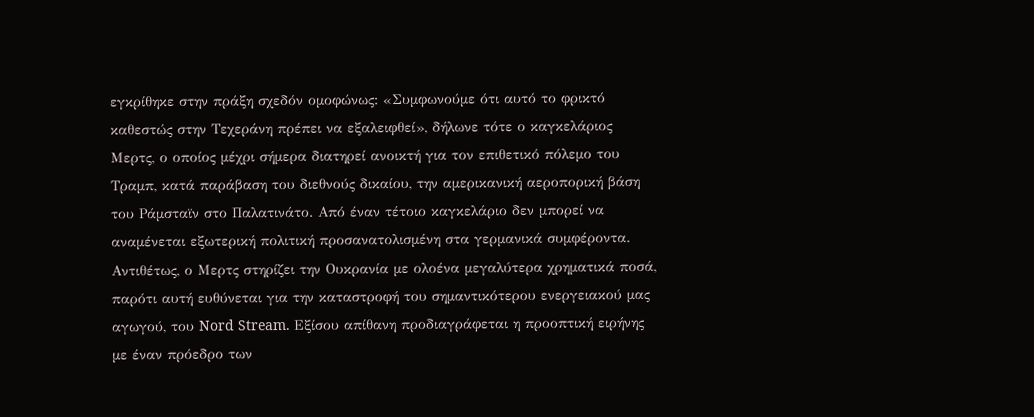εγκρίθηκε στην πράξη σχεδόν ομοφώνως: «Συμφωνούμε ότι αυτό το φρικτό καθεστώς στην Τεχεράνη πρέπει να εξαλειφθεί», δήλωνε τότε ο καγκελάριος Μερτς, ο οποίος μέχρι σήμερα διατηρεί ανοικτή για τον επιθετικό πόλεμο του Τραμπ, κατά παράβαση του διεθνούς δικαίου, την αμερικανική αεροπορική βάση του Ράμσταϊν στο Παλατινάτο. Από έναν τέτοιο καγκελάριο δεν μπορεί να αναμένεται εξωτερική πολιτική προσανατολισμένη στα γερμανικά συμφέροντα. Αντιθέτως, ο Μερτς στηρίζει την Ουκρανία με ολοένα μεγαλύτερα χρηματικά ποσά, παρότι αυτή ευθύνεται για την καταστροφή του σημαντικότερου ενεργειακού μας αγωγού, του Nord Stream. Εξίσου απίθανη προδιαγράφεται η προοπτική ειρήνης με έναν πρόεδρο των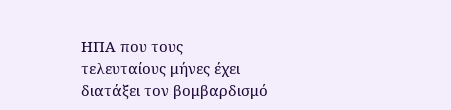ΗΠΑ που τους τελευταίους μήνες έχει διατάξει τον βομβαρδισμό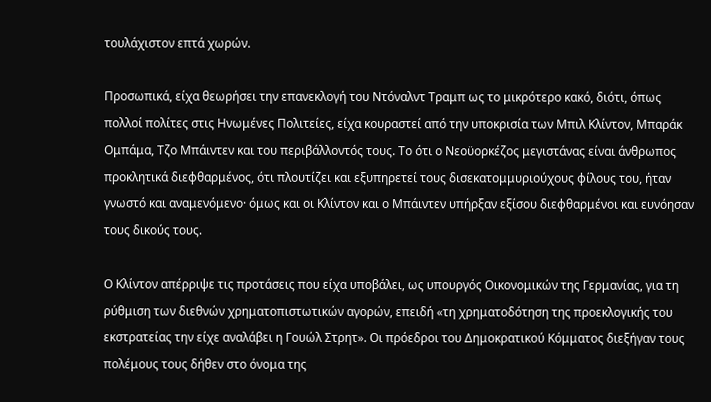τουλάχιστον επτά χωρών.

Προσωπικά, είχα θεωρήσει την επανεκλογή του Ντόναλντ Τραμπ ως το μικρότερο κακό, διότι, όπως πολλοί πολίτες στις Ηνωμένες Πολιτείες, είχα κουραστεί από την υποκρισία των Μπιλ Κλίντον, Μπαράκ Ομπάμα, Τζο Μπάιντεν και του περιβάλλοντός τους. Το ότι ο Νεοϋορκέζος μεγιστάνας είναι άνθρωπος προκλητικά διεφθαρμένος, ότι πλουτίζει και εξυπηρετεί τους δισεκατομμυριούχους φίλους του, ήταν γνωστό και αναμενόμενο· όμως και οι Κλίντον και ο Μπάιντεν υπήρξαν εξίσου διεφθαρμένοι και ευνόησαν τους δικούς τους.

Ο Κλίντον απέρριψε τις προτάσεις που είχα υποβάλει, ως υπουργός Οικονομικών της Γερμανίας, για τη ρύθμιση των διεθνών χρηματοπιστωτικών αγορών, επειδή «τη χρηματοδότηση της προεκλογικής του εκστρατείας την είχε αναλάβει η Γουώλ Στρητ». Οι πρόεδροι του Δημοκρατικού Κόμματος διεξήγαν τους πολέμους τους δήθεν στο όνομα της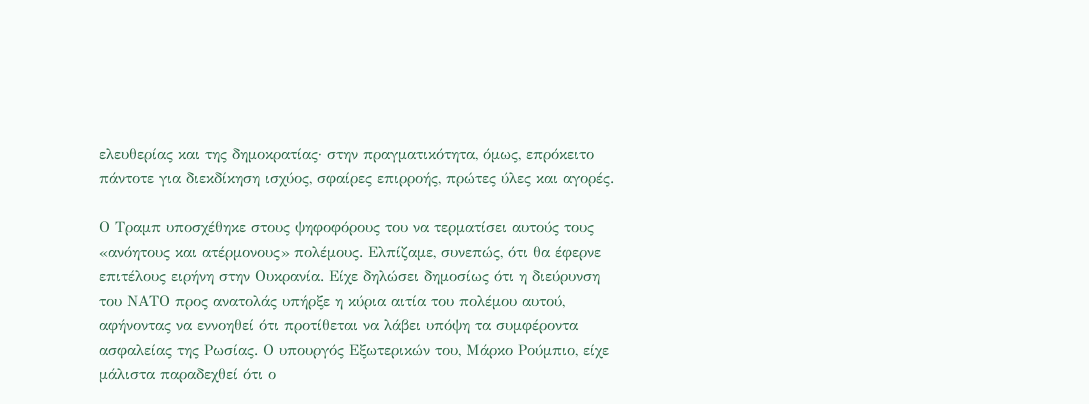ελευθερίας και της δημοκρατίας· στην πραγματικότητα, όμως, επρόκειτο πάντοτε για διεκδίκηση ισχύος, σφαίρες επιρροής, πρώτες ύλες και αγορές.

Ο Τραμπ υποσχέθηκε στους ψηφοφόρους του να τερματίσει αυτούς τους «ανόητους και ατέρμονους» πολέμους. Ελπίζαμε, συνεπώς, ότι θα έφερνε επιτέλους ειρήνη στην Ουκρανία. Είχε δηλώσει δημοσίως ότι η διεύρυνση του ΝΑΤΟ προς ανατολάς υπήρξε η κύρια αιτία του πολέμου αυτού, αφήνοντας να εννοηθεί ότι προτίθεται να λάβει υπόψη τα συμφέροντα ασφαλείας της Ρωσίας. Ο υπουργός Εξωτερικών του, Μάρκο Ρούμπιο, είχε μάλιστα παραδεχθεί ότι ο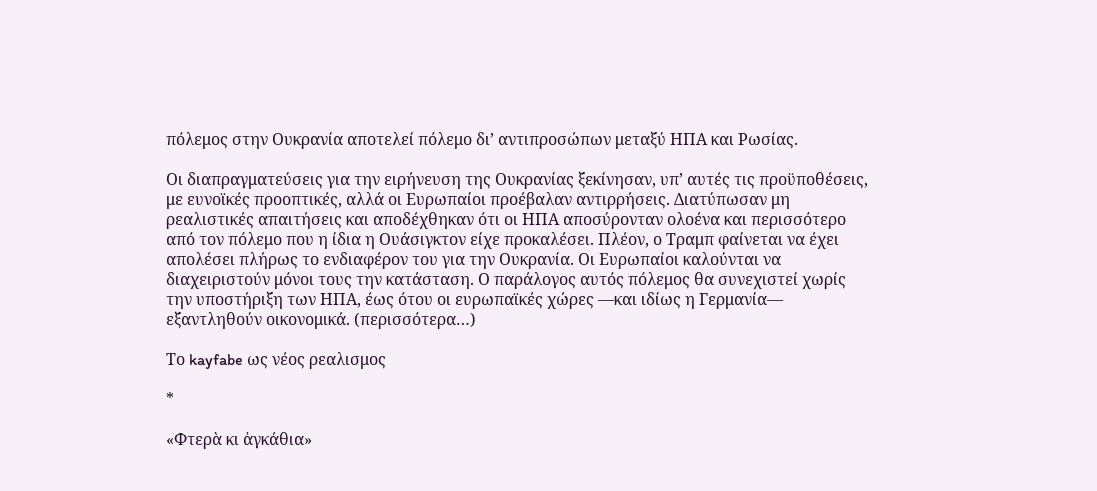πόλεμος στην Ουκρανία αποτελεί πόλεμο δι’ αντιπροσώπων μεταξύ ΗΠΑ και Ρωσίας.

Οι διαπραγματεύσεις για την ειρήνευση της Ουκρανίας ξεκίνησαν, υπ’ αυτές τις προϋποθέσεις, με ευνοϊκές προοπτικές, αλλά οι Ευρωπαίοι προέβαλαν αντιρρήσεις. Διατύπωσαν μη ρεαλιστικές απαιτήσεις και αποδέχθηκαν ότι οι ΗΠΑ αποσύρονταν ολοένα και περισσότερο από τον πόλεμο που η ίδια η Ουάσιγκτον είχε προκαλέσει. Πλέον, ο Τραμπ φαίνεται να έχει απολέσει πλήρως το ενδιαφέρον του για την Ουκρανία. Οι Ευρωπαίοι καλούνται να διαχειριστούν μόνοι τους την κατάσταση. Ο παράλογος αυτός πόλεμος θα συνεχιστεί χωρίς την υποστήριξη των ΗΠΑ, έως ότου οι ευρωπαϊκές χώρες —και ιδίως η Γερμανία— εξαντληθούν οικονομικά. (περισσότερα…)

Το kayfabe ως νέος ρεαλισμος

*

«Φτερὰ κι ἀγκάθια»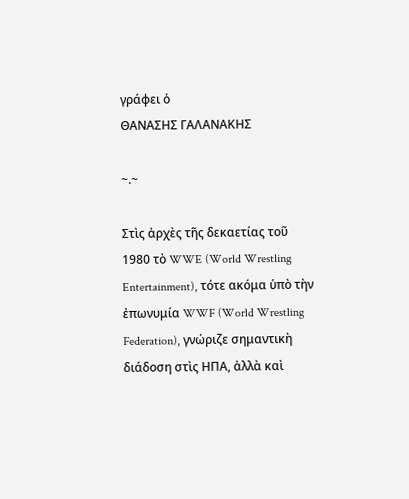γράφει ὁ
ΘΑΝΑΣΗΣ ΓΑΛΑΝΑΚΗΣ

~.~

Στὶς ἀρχὲς τῆς δεκαετίας τοῦ 1980 τὸ WWE (World Wrestling Entertainment), τότε ακόμα ὑπὸ τὴν ἐπωνυμία WWF (World Wrestling Federation), γνώριζε σημαντικὴ διάδοση στὶς ΗΠΑ, ἀλλὰ καὶ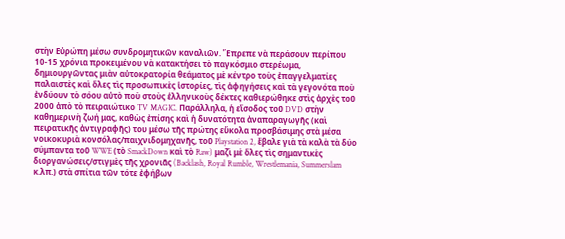στὴν Εὐρώπη μέσω συνδρομητικῶν καναλιῶν. Ἔπρεπε νὰ περάσουν περίπου 10-15 χρόνια προκειμένου νὰ κατακτήσει τὸ παγκόσμιο στερέωμα, δημιουργῶντας μιὰν αὐτοκρατορία θεάματος μὲ κέντρο τοὺς ἐπαγγελματίες παλαιστὲς καὶ ὅλες τὶς προσωπικὲς ἱστορίες, τὶς ἀφηγήσεις καὶ τὰ γεγονότα ποὺ ἐνδύουν τὸ σόου αὐτὸ ποὺ στοὺς ἑλληνικοὺς δέκτες καθιερώθηκε στὶς ἀρχὲς τοῦ 2000 ἀπὸ τὸ πειραιώτικο TV MAGIC. Παράλληλα, ἡ εἴσοδος τοῦ DVD στὴν καθημερινὴ ζωή μας, καθὼς ἐπίσης καὶ ἡ δυνατότητα ἀναπαραγωγῆς (καὶ πειρατικῆς ἀντιγραφῆς) του μέσω τῆς πρώτης εὔκολα προσβάσιμης στὰ μέσα νοικοκυριὰ κονσόλας/παιχνιδομηχανῆς, τοῦ Playstation 2, ἔβαλε γιὰ τὰ καλὰ τὰ δύο σύμπαντα τοῦ WWE (τὸ SmackDown καὶ τὸ Raw) μαζὶ μὲ ὅλες τὶς σημαντικὲς διοργανώσεις/στιγμὲς τῆς χρονιᾶς (Backlash, Royal Rumble, Wrestlemania, Summerslam κ.λπ.) στὰ σπίτια τῶν τότε ἐφήβων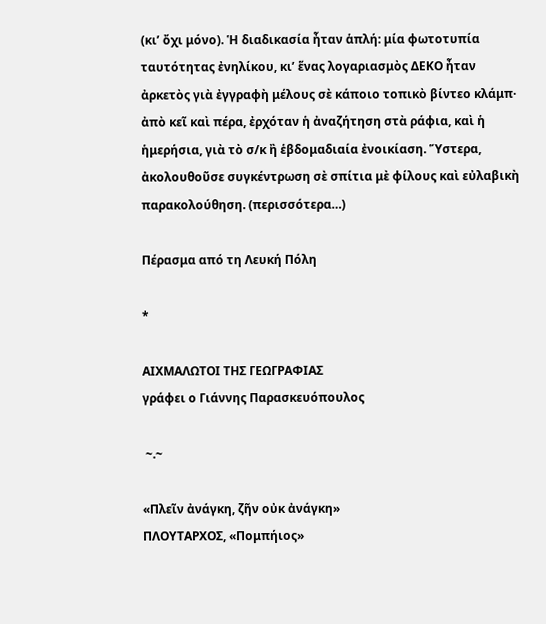(κι’ ὄχι μόνο). Ἡ διαδικασία ἦταν ἁπλή: μία φωτοτυπία ταυτότητας ἐνηλίκου, κι’ ἕνας λογαριασμὸς ΔΕΚΟ ἦταν ἀρκετὸς γιὰ ἐγγραφὴ μέλους σὲ κάποιο τοπικὸ βίντεο κλάμπ· ἀπὸ κεῖ καὶ πέρα, ἐρχόταν ἡ ἀναζήτηση στὰ ράφια, καὶ ἡ ἡμερήσια, γιὰ τὸ σ/κ ἢ ἑβδομαδιαία ἐνοικίαση. Ὕστερα, ἀκολουθοῦσε συγκέντρωση σὲ σπίτια μὲ φίλους καὶ εὐλαβικὴ παρακολούθηση. (περισσότερα…)

Πέρασμα από τη Λευκή Πόλη

*

ΑΙΧΜΑΛΩΤΟΙ ΤΗΣ ΓΕΩΓΡΑΦΙΑΣ
γράφει ο Γιάννης Παρασκευόπουλος

 ~.~

«Πλεῖν ἀνάγκη, ζῆν οὐκ ἀνάγκη»
ΠΛΟΥΤΑΡΧΟΣ, «Πομπήιος»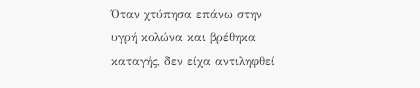Όταν χτύπησα επάνω στην υγρή κολώνα και βρέθηκα καταγής, δεν είχα αντιληφθεί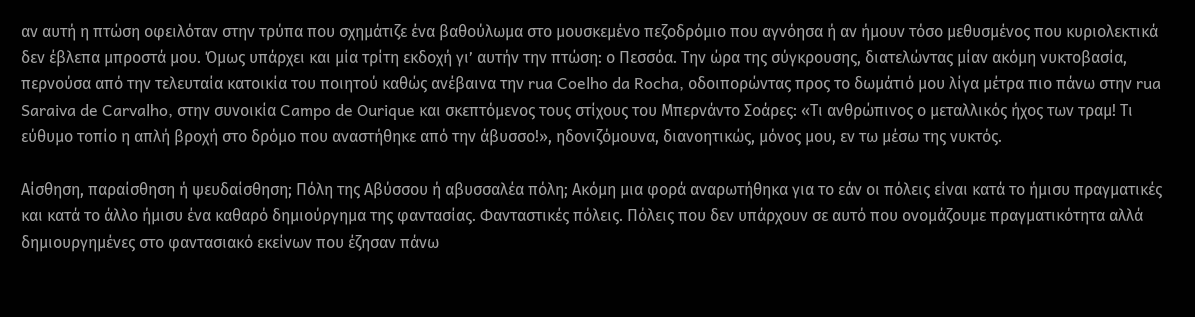αν αυτή η πτώση οφειλόταν στην τρύπα που σχημάτιζε ένα βαθούλωμα στο μουσκεμένο πεζοδρόμιο που αγνόησα ή αν ήμουν τόσο μεθυσμένος που κυριολεκτικά δεν έβλεπα μπροστά μου. Όμως υπάρχει και μία τρίτη εκδοχή γι’ αυτήν την πτώση: ο Πεσσόα. Την ώρα της σύγκρουσης, διατελώντας μίαν ακόμη νυκτοβασία, περνούσα από την τελευταία κατοικία του ποιητού καθώς ανέβαινα την rua Coelho da Rocha, οδοιπορώντας προς το δωμάτιό μου λίγα μέτρα πιο πάνω στην rua Saraiva de Carvalho, στην συνοικία Campo de Ourique και σκεπτόμενος τους στίχους του Μπερνάντο Σοάρες: «Τι ανθρώπινος ο μεταλλικός ήχος των τραμ! Τι εύθυμο τοπίο η απλή βροχή στο δρόμο που αναστήθηκε από την άβυσσο!», ηδονιζόμουνα, διανοητικώς, μόνος μου, εν τω μέσω της νυκτός.

Αίσθηση, παραίσθηση ή ψευδαίσθηση; Πόλη της Αβύσσου ή αβυσσαλέα πόλη; Ακόμη μια φορά αναρωτήθηκα για το εάν οι πόλεις είναι κατά το ήμισυ πραγματικές και κατά το άλλο ήμισυ ένα καθαρό δημιούργημα της φαντασίας. Φανταστικές πόλεις. Πόλεις που δεν υπάρχουν σε αυτό που ονομάζουμε πραγματικότητα αλλά δημιουργημένες στο φαντασιακό εκείνων που έζησαν πάνω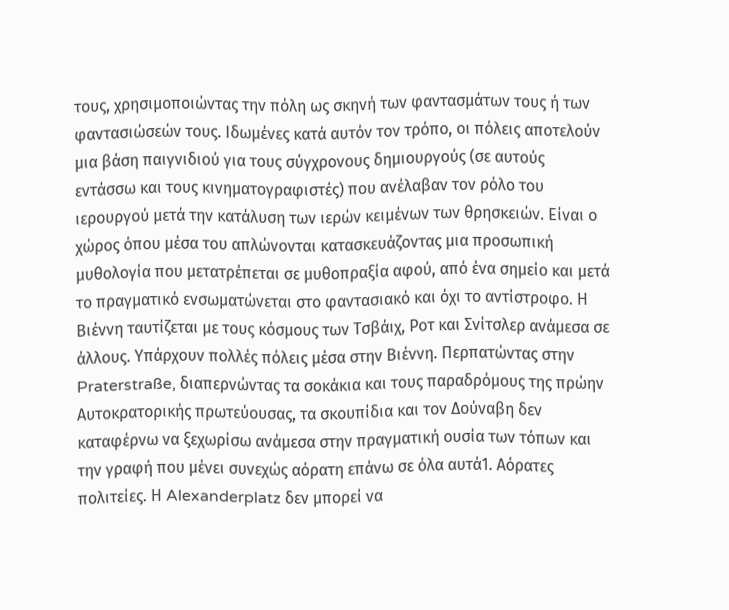τους, χρησιμοποιώντας την πόλη ως σκηνή των φαντασμάτων τους ή των φαντασιώσεών τους. Ιδωμένες κατά αυτόν τον τρόπο, οι πόλεις αποτελούν μια βάση παιγνιδιού για τους σύγχρονους δημιουργούς (σε αυτούς εντάσσω και τους κινηματογραφιστές) που ανέλαβαν τον ρόλο του ιερουργού μετά την κατάλυση των ιερών κειμένων των θρησκειών. Είναι ο χώρος όπου μέσα του απλώνονται κατασκευάζοντας μια προσωπική μυθολογία που μετατρέπεται σε μυθοπραξία αφού, από ένα σημείο και μετά το πραγματικό ενσωματώνεται στο φαντασιακό και όχι το αντίστροφο. Η Βιέννη ταυτίζεται με τους κόσμους των Τσβάιχ, Ροτ και Σνίτσλερ ανάμεσα σε άλλους. Υπάρχουν πολλές πόλεις μέσα στην Βιέννη. Περπατώντας στην Praterstraße, διαπερνώντας τα σοκάκια και τους παραδρόμους της πρώην Αυτοκρατορικής πρωτεύουσας, τα σκουπίδια και τον Δούναβη δεν καταφέρνω να ξεχωρίσω ανάμεσα στην πραγματική ουσία των τόπων και την γραφή που μένει συνεχώς αόρατη επάνω σε όλα αυτά1. Αόρατες πολιτείες. Η Alexanderplatz δεν μπορεί να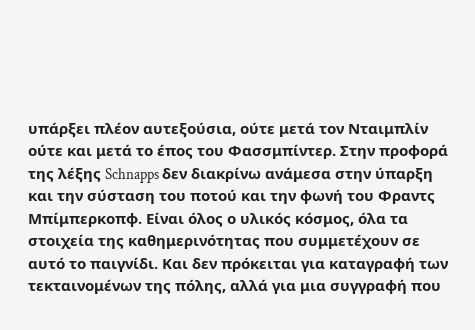υπάρξει πλέον αυτεξούσια, ούτε μετά τον Νταιμπλίν ούτε και μετά το έπος του Φασσμπίντερ. Στην προφορά της λέξης Schnapps δεν διακρίνω ανάμεσα στην ύπαρξη και την σύσταση του ποτού και την φωνή του Φραντς Μπίμπερκοπφ. Είναι όλος ο υλικός κόσμος, όλα τα στοιχεία της καθημερινότητας που συμμετέχουν σε αυτό το παιγνίδι. Και δεν πρόκειται για καταγραφή των τεκταινομένων της πόλης, αλλά για μια συγγραφή που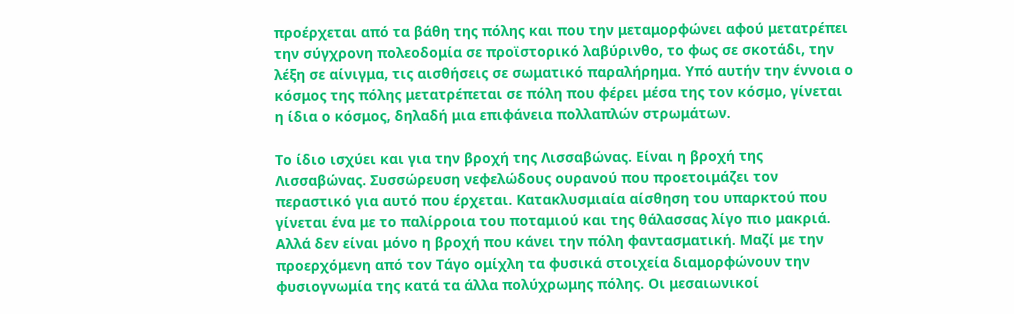προέρχεται από τα βάθη της πόλης και που την μεταμορφώνει αφού μετατρέπει την σύγχρονη πολεοδομία σε προϊστορικό λαβύρινθο, το φως σε σκοτάδι, την λέξη σε αίνιγμα, τις αισθήσεις σε σωματικό παραλήρημα. Υπό αυτήν την έννοια ο κόσμος της πόλης μετατρέπεται σε πόλη που φέρει μέσα της τον κόσμο, γίνεται η ίδια ο κόσμος, δηλαδή μια επιφάνεια πολλαπλών στρωμάτων.

Το ίδιο ισχύει και για την βροχή της Λισσαβώνας. Είναι η βροχή της Λισσαβώνας. Συσσώρευση νεφελώδους ουρανού που προετοιμάζει τον περαστικό για αυτό που έρχεται. Κατακλυσμιαία αίσθηση του υπαρκτού που γίνεται ένα με το παλίρροια του ποταμιού και της θάλασσας λίγο πιο μακριά. Αλλά δεν είναι μόνο η βροχή που κάνει την πόλη φαντασματική. Μαζί με την προερχόμενη από τον Τάγο ομίχλη τα φυσικά στοιχεία διαμορφώνουν την φυσιογνωμία της κατά τα άλλα πολύχρωμης πόλης. Οι μεσαιωνικοί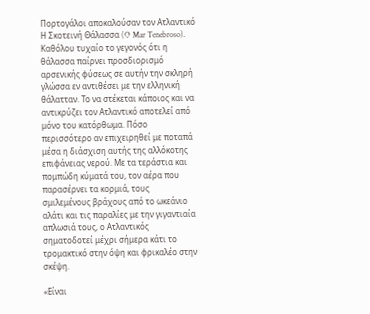Πορτογάλοι αποκαλούσαν τον Ατλαντικό Η Σκοτεινή Θάλασσα (O Mar Tenebroso). Καθόλου τυχαίο το γεγονός ότι η θάλασσα παίρνει προσδιορισμό αρσενικής φύσεως σε αυτήν την σκληρή γλώσσα εν αντιθέσει με την ελληνική θάλατταν. Το να στέκεται κάποιος και να αντικρύζει τον Ατλαντικό αποτελεί από μόνο του κατόρθωμα. Πόσο περισσότερο αν επιχειρηθεί με ποταπά μέσα η διάσχιση αυτής της αλλόκοτης επιφάνειας νερού. Με τα τεράστια και πομπώδη κύματά του, τον αέρα που παρασέρνει τα κορμιά, τους σμιλεμένους βράχους από το ωκεάνιο αλάτι και τις παραλίες με την γιγαντιαία απλωσιά τους, ο Ατλαντικός σηματοδοτεί μέχρι σήμερα κάτι το τρομακτικό στην όψη και φρικαλέο στην σκέψη.

«Είναι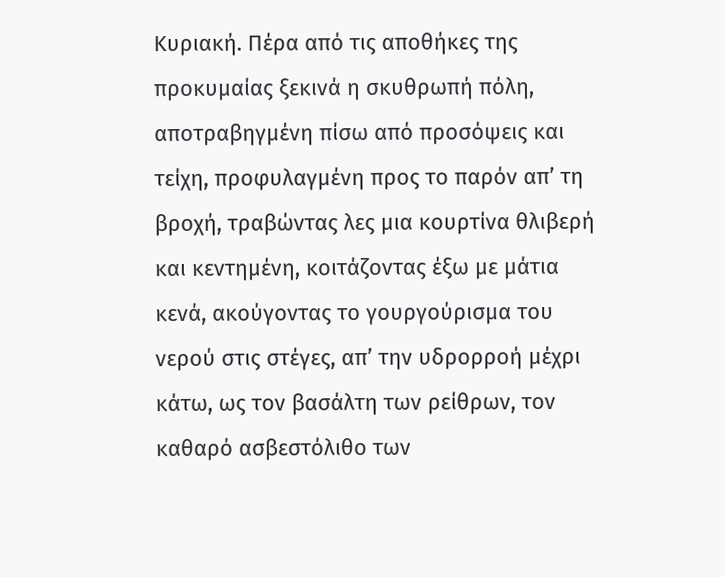Κυριακή. Πέρα από τις αποθήκες της προκυμαίας ξεκινά η σκυθρωπή πόλη, αποτραβηγμένη πίσω από προσόψεις και τείχη, προφυλαγμένη προς το παρόν απ’ τη βροχή, τραβώντας λες μια κουρτίνα θλιβερή και κεντημένη, κοιτάζοντας έξω με μάτια κενά, ακούγοντας το γουργούρισμα του νερού στις στέγες, απ’ την υδρορροή μέχρι κάτω, ως τον βασάλτη των ρείθρων, τον καθαρό ασβεστόλιθο των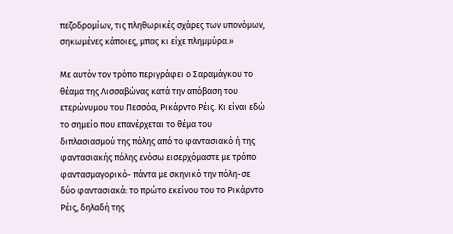πεζοδρομίων, τις πληθωρικές σχάρες των υπονόμων, σηκωμένες κάποιες, μπας κι είχε πλημμύρα.»

Με αυτόν τον τρόπο περιγράφει ο Σαραμάγκου το θέαμα της Λισσαβώνας κατά την απόβαση του ετερώνυμου του Πεσσόα, Ρικάρντο Ρέις. Κι είναι εδώ το σημείο που επανέρχεται το θέμα του διπλασιασμού της πόλης από το φαντασιακό ή της φαντασιακής πόλης ενόσω εισερχόμαστε με τρόπο φαντασμαγορικό- πάντα με σκηνικό την πόλη-σε δύο φαντασιακά: το πρώτο εκείνου του το Ρικάρντο Ρέις, δηλαδή της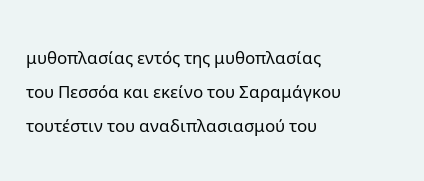μυθοπλασίας εντός της μυθοπλασίας του Πεσσόα και εκείνο του Σαραμάγκου τουτέστιν του αναδιπλασιασμού του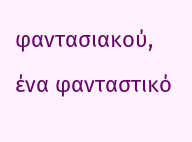φαντασιακού, ένα φανταστικό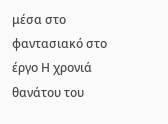μέσα στο φαντασιακό στο έργο Η χρονιά θανάτου του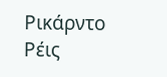Ρικάρντο Ρέις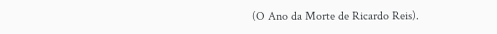(O Ano da Morte de Ricardo Reis).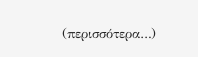(περισσότερα…)